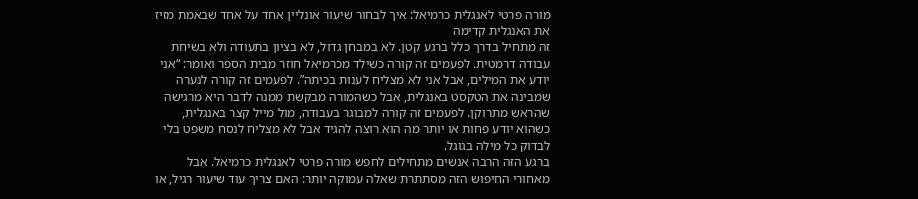מורה פרטי לאנגלית כרמיאל: איך לבחור שיעור אונליין אחד על אחד שבאמת מזיז את האנגלית קדימה
זה מתחיל בדרך כלל ברגע קטן. לא במבחן גדול, לא בציון בתעודה ולא בשיחת עבודה דרמטית. לפעמים זה קורה כשילד מכרמיאל חוזר מבית הספר ואומר: “אני יודע את המילים, אבל אני לא מצליח לענות בכיתה”. לפעמים זה קורה לנערה שמבינה את הטקסט באנגלית, אבל כשהמורה מבקשת ממנה לדבר היא מרגישה שהראש מתרוקן. לפעמים זה קורה למבוגר בעבודה, מול מייל קצר באנגלית, כשהוא יודע פחות או יותר מה הוא רוצה להגיד אבל לא מצליח לנסח משפט בלי לבדוק כל מילה בגוגל.
ברגע הזה הרבה אנשים מתחילים לחפש מורה פרטי לאנגלית כרמיאל. אבל מאחורי החיפוש הזה מסתתרת שאלה עמוקה יותר: האם צריך עוד שיעור רגיל, או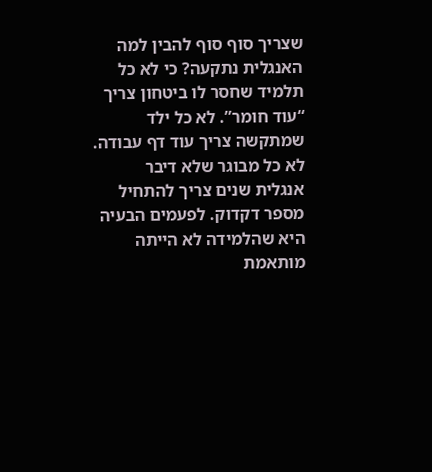שצריך סוף סוף להבין למה האנגלית נתקעה? כי לא כל תלמיד שחסר לו ביטחון צריך “עוד חומר”. לא כל ילד שמתקשה צריך עוד דף עבודה. לא כל מבוגר שלא דיבר אנגלית שנים צריך להתחיל מספר דקדוק. לפעמים הבעיה היא שהלמידה לא הייתה מותאמת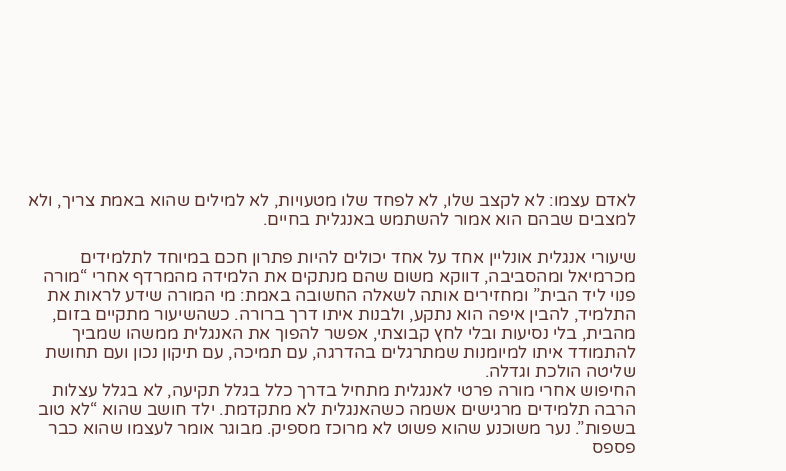לאדם עצמו: לא לקצב שלו, לא לפחד שלו מטעויות, לא למילים שהוא באמת צריך, ולא למצבים שבהם הוא אמור להשתמש באנגלית בחיים.

שיעורי אנגלית אונליין אחד על אחד יכולים להיות פתרון חכם במיוחד לתלמידים מכרמיאל ומהסביבה, דווקא משום שהם מנתקים את הלמידה מהמרדף אחרי “מורה פנוי ליד הבית” ומחזירים אותה לשאלה החשובה באמת: מי המורה שידע לראות את התלמיד, להבין איפה הוא נתקע, ולבנות איתו דרך ברורה. כשהשיעור מתקיים בזום, מהבית, בלי נסיעות ובלי לחץ קבוצתי, אפשר להפוך את האנגלית ממשהו שמביך להתמודד איתו למיומנות שמתרגלים בהדרגה, עם תמיכה, עם תיקון נכון ועם תחושת שליטה הולכת וגדלה.
החיפוש אחרי מורה פרטי לאנגלית מתחיל בדרך כלל בגלל תקיעה, לא בגלל עצלות
הרבה תלמידים מרגישים אשמה כשהאנגלית לא מתקדמת. ילד חושב שהוא “לא טוב בשפות”. נער משוכנע שהוא פשוט לא מרוכז מספיק. מבוגר אומר לעצמו שהוא כבר פספס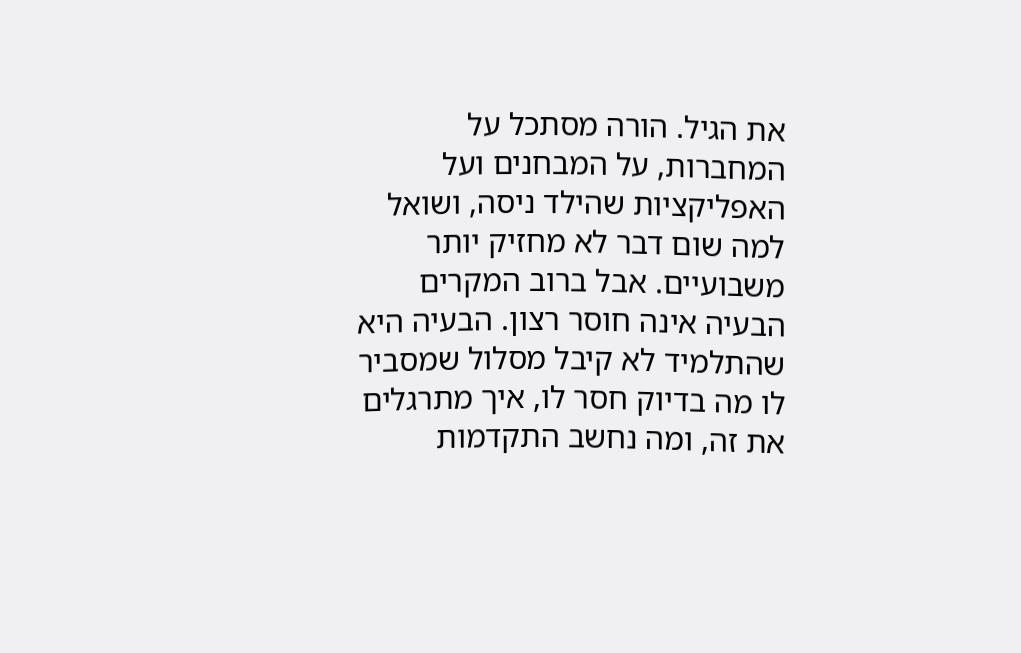את הגיל. הורה מסתכל על המחברות, על המבחנים ועל האפליקציות שהילד ניסה, ושואל למה שום דבר לא מחזיק יותר משבועיים. אבל ברוב המקרים הבעיה אינה חוסר רצון. הבעיה היא שהתלמיד לא קיבל מסלול שמסביר לו מה בדיוק חסר לו, איך מתרגלים את זה, ומה נחשב התקדמות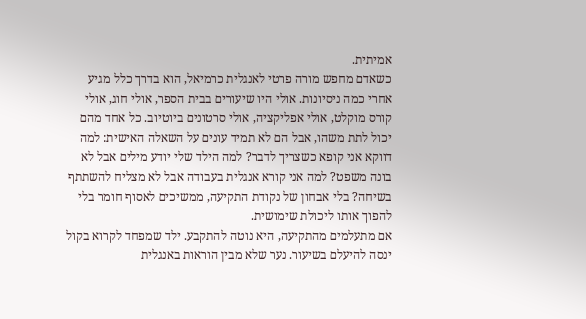אמיתית.
כשאדם מחפש מורה פרטי לאנגלית כרמיאל, הוא בדרך כלל מגיע אחרי כמה ניסיונות. אולי היו שיעורים בבית הספר, אולי חוג, אולי קורס מוקלט, אולי אפליקציה, אולי סרטונים ביוטיוב. כל אחד מהם יכול לתת משהו, אבל הם לא תמיד עונים על השאלה האישית: למה דווקא אני קופא כשצריך לדבר? למה הילד שלי יודע מילים אבל לא בונה משפט? למה אני קורא אנגלית בעבודה אבל לא מצליח להשתתף בשיחה? בלי אבחון של נקודת התקיעה, ממשיכים לאסוף חומר בלי להפוך אותו ליכולת שימושית.
אם מתעלמים מהתקיעה, היא נוטה להתקבע. ילד שמפחד לקרוא בקול ינסה להיעלם בשיעור. נער שלא מבין הוראות באנגלית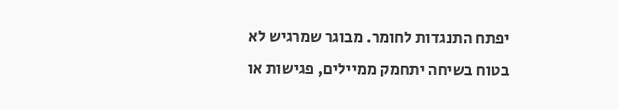יפתח התנגדות לחומר. מבוגר שמרגיש לא בטוח בשיחה יתחמק ממיילים, פגישות או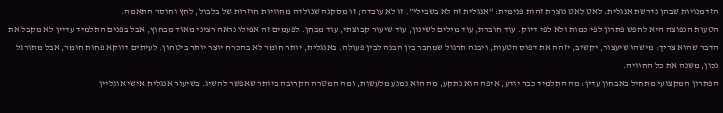הזדמנויות שבהן נדרשת אנגלית. לאט לאט נוצרת זהות פנימית: “אנגלית זה לא בשבילי”. זו לא עובדה; זו מסקנה שנולדה מחוויות חוזרות של בלבול, לחץ וחוסר התאמה.
הטעות הנפוצה היא לחפש פתרון לפי כמות ולא לפי דיוק. עוד חוברת, עוד מילים לשינון, עוד שיעור קבוצתי, עוד מבחן. לפעמים זה אפילו נראה רציני מאוד מבחוץ, אבל בפנים התלמיד עדיין לא מקבל את הדבר שהוא צריך: מישהו שיעצור, יקשיב, יזהה את דפוס הטעות, ויבנה תרגול שמחבר בין הבנה לבין פעולה. באנגלית, יותר חומר לא בהכרח יוצר יותר ביטחון. לעיתים דווקא פחות חומר, אבל מתורגל נכון, משנה את כל החוויה.
הפתרון המקצועי מתחיל באבחון עדין: מה התלמיד כבר יודע, איפה הוא נתקע, מה הוא נמנע מלעשות, ומה המטרה הקרובה ביותר שאפשר להשיג. בשיעור אנגלית אישי אונליין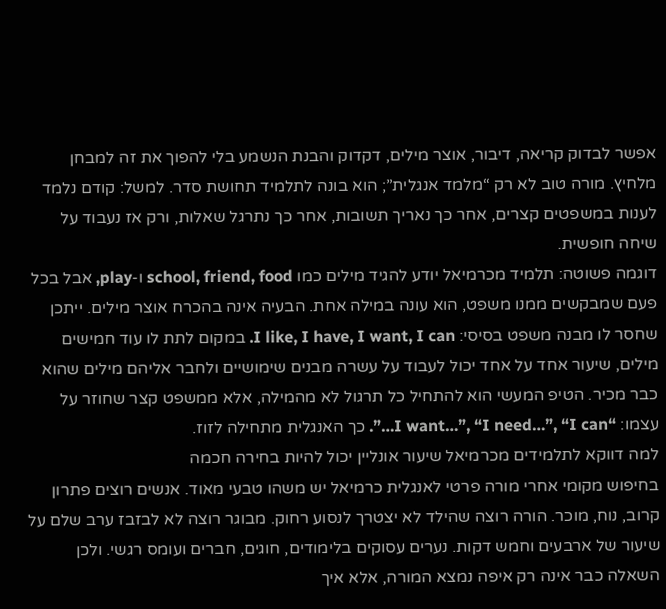אפשר לבדוק קריאה, דיבור, אוצר מילים, דקדוק והבנת הנשמע בלי להפוך את זה למבחן מלחיץ. מורה טוב לא רק “מלמד אנגלית”; הוא בונה לתלמיד תחושת סדר. למשל: קודם נלמד לענות במשפטים קצרים, אחר כך נאריך תשובות, אחר כך נתרגל שאלות, ורק אז נעבוד על שיחה חופשית.
דוגמה פשוטה: תלמיד מכרמיאל יודע להגיד מילים כמו school, friend, food ו-play, אבל בכל פעם שמבקשים ממנו משפט, הוא עונה במילה אחת. הבעיה אינה בהכרח אוצר מילים. ייתכן שחסר לו מבנה משפט בסיסי: I like, I have, I want, I can. במקום לתת לו עוד חמישים מילים, שיעור אחד על אחד יכול לעבוד על עשרה מבנים שימושיים ולחבר אליהם מילים שהוא כבר מכיר. הטיפ המעשי הוא להתחיל כל תרגול לא מהמילה, אלא ממשפט קצר שחוזר על עצמו: “I want…”, “I need…”, “I can…”. כך האנגלית מתחילה לזוז.
למה דווקא לתלמידים מכרמיאל שיעור אונליין יכול להיות בחירה חכמה
בחיפוש מקומי אחרי מורה פרטי לאנגלית כרמיאל יש משהו טבעי מאוד. אנשים רוצים פתרון קרוב, נוח, מוכר. הורה רוצה שהילד לא יצטרך לנסוע רחוק. מבוגר רוצה לא לבזבז ערב שלם על שיעור של ארבעים וחמש דקות. נערים עסוקים בלימודים, חוגים, חברים ועומס רגשי. ולכן השאלה כבר אינה רק איפה נמצא המורה, אלא איך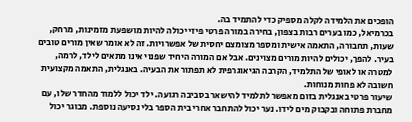הופכים את הלמידה לקלה מספיק כדי להתמיד בה.
בכרמיאל, כמו בערים רבות בצפון, בחירה במורה פרטי פיזי יכולה להיות מושפעת מזמינות, מרחק, שעות, תחבורה, התאמה אישית ומספר מצומצם יחסית של אפשרויות. זה לא אומר שאין מורים טובים בעיר. להפך, יכולים להיות מורים מצוינים. אבל אם המורה היחיד שפנוי אינו מתאים לילד, לרמה, למטרה או לאופי של התלמיד, הקרבה הגיאוגרפית לא תפתור את הבעיה. באנגלית, התאמה מקצועית חשובה לא פחות מנוחות.
שיעור פרטי באנגלית בזום מאפשר לתלמיד להישאר בסביבה רגועה. ילד יכול ללמוד מהחדר שלו, עם מחברת פתוחה ובקבוק מים לידו. נער יכול להתחבר אחרי בית הספר בלי נסיעה נוספת. מבוגר יכול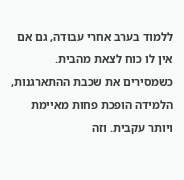ללמוד בערב אחרי עבודה, גם אם אין לו כוח לצאת מהבית. כשמסירים את שכבת ההתארגנות, הלמידה הופכת פחות מאיימת ויותר עקבית. וזה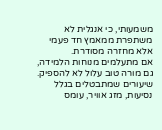משמעותי, כי אנגלית לא משתפרת ממאמץ חד פעמי אלא מחזרה מסודרת.
אם מתעלמים מנוחות הלמידה, גם מורה טוב עלול לא להספיק. שיעורים שמתבטלים בגלל נסיעות, מזג אוויר, עומס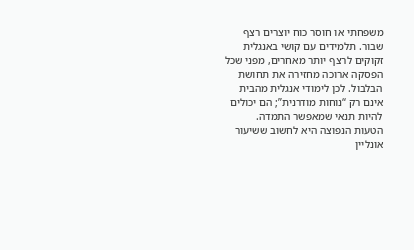משפחתי או חוסר כוח יוצרים רצף שבור. תלמידים עם קושי באנגלית זקוקים לרצף יותר מאחרים, מפני שכל הפסקה ארוכה מחזירה את תחושת הבלבול. לכן לימודי אנגלית מהבית אינם רק “נוחות מודרנית”; הם יכולים להיות תנאי שמאפשר התמדה.
הטעות הנפוצה היא לחשוב ששיעור אונליין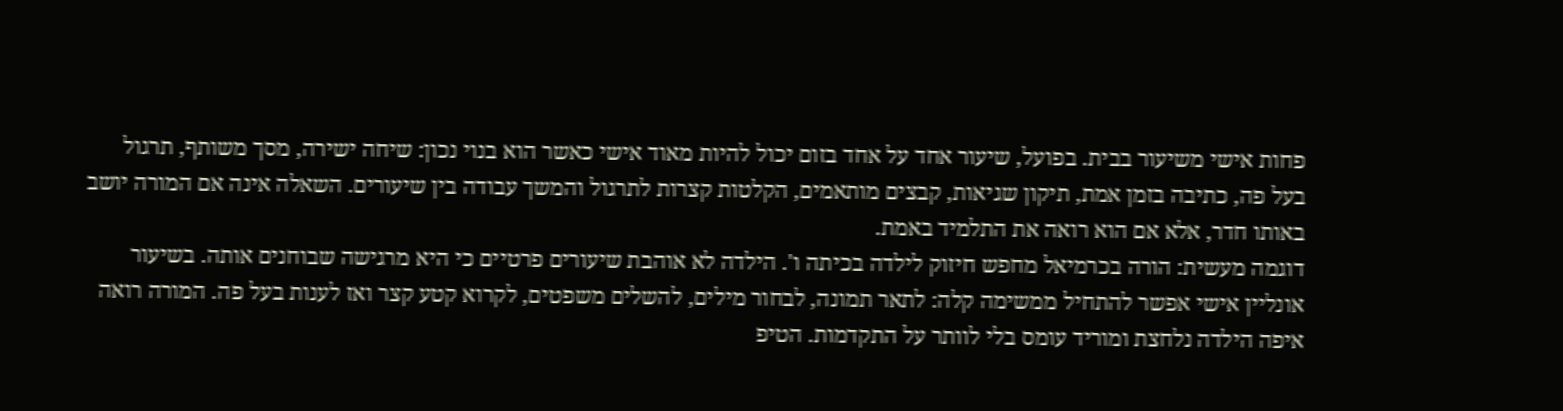פחות אישי משיעור בבית. בפועל, שיעור אחד על אחד בזום יכול להיות מאוד אישי כאשר הוא בנוי נכון: שיחה ישירה, מסך משותף, תרגול בעל פה, כתיבה בזמן אמת, תיקון שגיאות, קבצים מותאמים, הקלטות קצרות לתרגול והמשך עבודה בין שיעורים. השאלה אינה אם המורה יושב באותו חדר, אלא אם הוא רואה את התלמיד באמת.
דוגמה מעשית: הורה בכרמיאל מחפש חיזוק לילדה בכיתה ו'. הילדה לא אוהבת שיעורים פרטיים כי היא מרגישה שבוחנים אותה. בשיעור אונליין אישי אפשר להתחיל ממשימה קלה: לתאר תמונה, לבחור מילים, להשלים משפטים, לקרוא קטע קצר ואז לענות בעל פה. המורה רואה איפה הילדה נלחצת ומוריד עומס בלי לוותר על התקדמות. הטיפ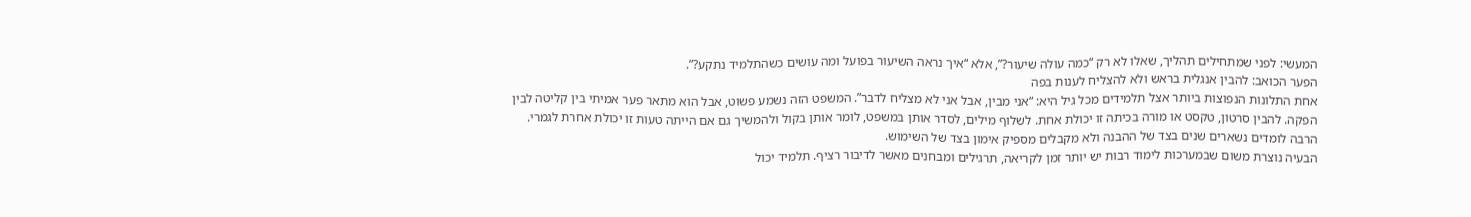המעשי: לפני שמתחילים תהליך, שאלו לא רק “כמה עולה שיעור?”, אלא “איך נראה השיעור בפועל ומה עושים כשהתלמיד נתקע?”.
הפער הכואב: להבין אנגלית בראש ולא להצליח לענות בפה
אחת התלונות הנפוצות ביותר אצל תלמידים מכל גיל היא: “אני מבין, אבל אני לא מצליח לדבר”. המשפט הזה נשמע פשוט, אבל הוא מתאר פער אמיתי בין קליטה לבין הפקה. להבין סרטון, טקסט או מורה בכיתה זו יכולת אחת. לשלוף מילים, לסדר אותן במשפט, לומר אותן בקול ולהמשיך גם אם הייתה טעות זו יכולת אחרת לגמרי. הרבה לומדים נשארים שנים בצד של ההבנה ולא מקבלים מספיק אימון בצד של השימוש.
הבעיה נוצרת משום שבמערכות לימוד רבות יש יותר זמן לקריאה, תרגילים ומבחנים מאשר לדיבור רציף. תלמיד יכול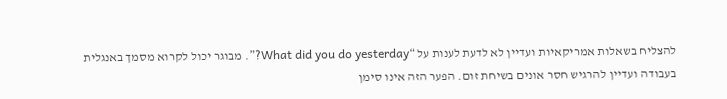להצליח בשאלות אמריקאיות ועדיין לא לדעת לענות על “What did you do yesterday?”. מבוגר יכול לקרוא מסמך באנגלית בעבודה ועדיין להרגיש חסר אונים בשיחת זום. הפער הזה אינו סימן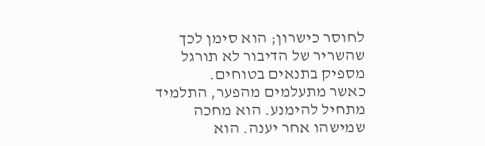לחוסר כישרון; הוא סימן לכך שהשריר של הדיבור לא תורגל מספיק בתנאים בטוחים.
כאשר מתעלמים מהפער, התלמיד מתחיל להימנע. הוא מחכה שמישהו אחר יענה. הוא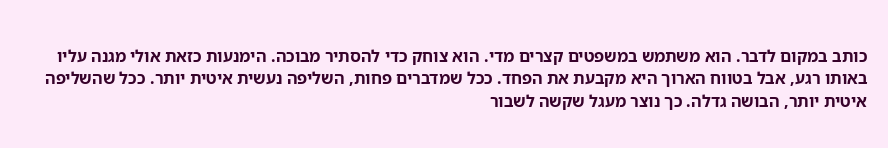כותב במקום לדבר. הוא משתמש במשפטים קצרים מדי. הוא צוחק כדי להסתיר מבוכה. הימנעות כזאת אולי מגנה עליו באותו רגע, אבל בטווח הארוך היא מקבעת את הפחד. ככל שמדברים פחות, השליפה נעשית איטית יותר. ככל שהשליפה איטית יותר, הבושה גדלה. כך נוצר מעגל שקשה לשבור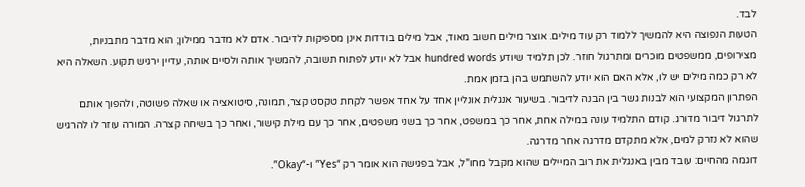לבד.
הטעות הנפוצה היא להמשיך ללמוד רק עוד מילים. אוצר מילים חשוב מאוד, אבל מילים בודדות אינן מספיקות לדיבור. אדם לא מדבר ממילון; הוא מדבר מתבניות, מצירופים, ממשפטים מוכרים ומתרגול חוזר. לכן תלמיד שיודע hundred words אבל לא יודע לפתוח תשובה, להמשיך אותה ולסיים אותה, עדיין ירגיש תקוע. השאלה היא לא רק כמה מילים יש לו, אלא האם הוא יודע להשתמש בהן בזמן אמת.
הפתרון המקצועי הוא לבנות גשר בין הבנה לדיבור. בשיעור אנגלית אונליין אחד על אחד אפשר לקחת טקסט קצר, תמונה, סיטואציה או שאלה פשוטה, ולהפוך אותם לתרגול דיבור מדורג. קודם התלמיד עונה במילה אחת, אחר כך במשפט, אחר כך בשני משפטים, אחר כך עם מילת קישור, ואחר כך בשיחה קצרה. המורה עוזר לו להרגיש שהוא לא נזרק למים, אלא מתקדם מדרגה אחר מדרגה.
דוגמה מהחיים: עובד מבין באנגלית את רוב המיילים שהוא מקבל מחו"ל, אבל בפגישה הוא אומר רק “Yes” ו-“Okay”.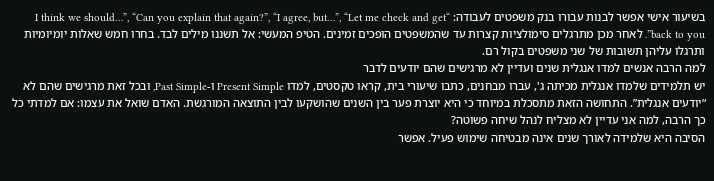בשיעור אישי אפשר לבנות עבורו בנק משפטים לעבודה: “I think we should…”, “Can you explain that again?”, “I agree, but…”, “Let me check and get back to you”. לאחר מכן מתרגלים סימולציות קצרות עד שהמשפטים הופכים זמינים. הטיפ המעשי: אל תשננו מילים לבד. בחרו חמש שאלות יומיומיות ותרגלו עליהן תשובות של שני משפטים בקול רם.
למה הרבה אנשים למדו אנגלית שנים ועדיין לא מרגישים שהם יודעים לדבר
יש תלמידים שלמדו אנגלית מכיתה ג', עברו מבחנים, כתבו שיעורי בית, קראו טקסטים, למדו Present Simple ו-Past Simple, ובכל זאת מרגישים שהם לא “יודעים אנגלית”. התחושה הזאת מתסכלת במיוחד כי היא יוצרת פער בין השנים שהושקעו לבין התוצאה המורגשת. האדם שואל את עצמו: אם למדתי כל כך הרבה, למה אני עדיין לא מצליח לנהל שיחה פשוטה?
הסיבה היא שלמידה לאורך שנים אינה מבטיחה שימוש פעיל. אפשר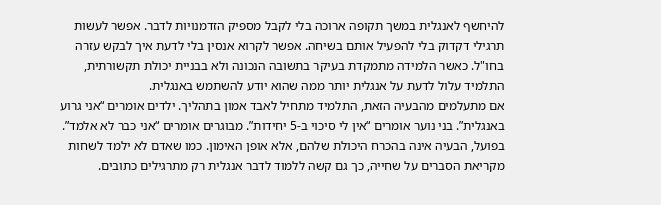להיחשף לאנגלית במשך תקופה ארוכה בלי לקבל מספיק הזדמנויות לדבר. אפשר לעשות תרגילי דקדוק בלי להפעיל אותם בשיחה. אפשר לקרוא אנסין בלי לדעת איך לבקש עזרה בחו"ל. כאשר הלמידה מתמקדת בעיקר בתשובה הנכונה ולא בבניית יכולת תקשורתית, התלמיד עלול לדעת על אנגלית יותר ממה שהוא יודע להשתמש באנגלית.
אם מתעלמים מהבעיה הזאת, התלמיד מתחיל לאבד אמון בתהליך. ילדים אומרים “אני גרוע באנגלית”. בני נוער אומרים “אין לי סיכוי ב-5 יחידות”. מבוגרים אומרים “אני כבר לא אלמד”. בפועל, הבעיה אינה בהכרח היכולת שלהם, אלא אופן האימון. כמו שאדם לא ילמד לשחות מקריאת הסברים על שחייה, כך גם קשה ללמוד לדבר אנגלית רק מתרגילים כתובים.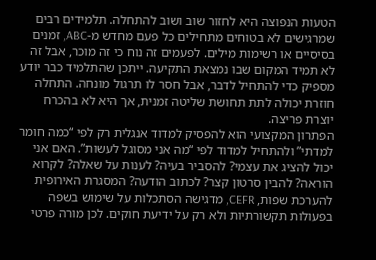הטעות הנפוצה היא לחזור שוב ושוב להתחלה. תלמידים רבים שמרגישים לא בטוחים מתחילים כל פעם מחדש מ-ABC, זמנים בסיסיים או רשימות מילים. לפעמים זה נוח כי זה מוכר, אבל זה לא תמיד המקום שבו נמצאת התקיעה. ייתכן שהתלמיד כבר יודע מספיק כדי להתחיל לדבר, אבל חסר לו תרגול מונחה. התחלה חוזרת יכולה לתת תחושת שליטה זמנית, אך היא לא בהכרח יוצרת פריצה.
הפתרון המקצועי הוא להפסיק למדוד אנגלית רק לפי “כמה חומר למדתי” ולהתחיל למדוד לפי “מה אני מסוגל לעשות”. האם אני יכול להציג את עצמי? להסביר בעיה? לענות על שאלה? לקרוא הוראה? להבין סרטון קצר? לכתוב הודעה? המסגרת האירופית להערכת שפות, CEFR, מדגישה הסתכלות על שימוש בשפה בפעולות תקשורתיות ולא רק על ידיעת חוקים. לכן מורה פרטי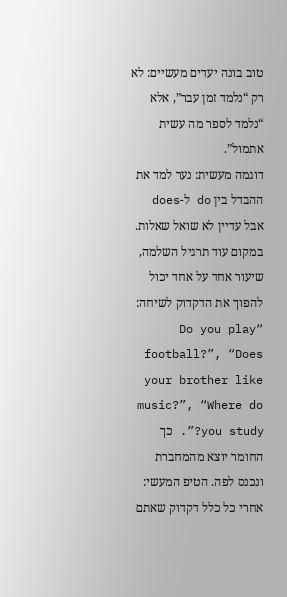טוב בונה יעדים מעשיים: לא רק “נלמד זמן עבר”, אלא “נלמד לספר מה עשית אתמול”.
דוגמה מעשית: נער למד את ההבדל בין do ל-does אבל עדיין לא שואל שאלות. במקום עוד תרגיל השלמה, שיעור אחד על אחד יכול להפוך את הדקדוק לשיחה: “Do you play football?”, “Does your brother like music?”, “Where do you study?”. כך החומר יוצא מהמחברת ונכנס לפה. הטיפ המעשי: אחרי כל כלל דקדוק שאתם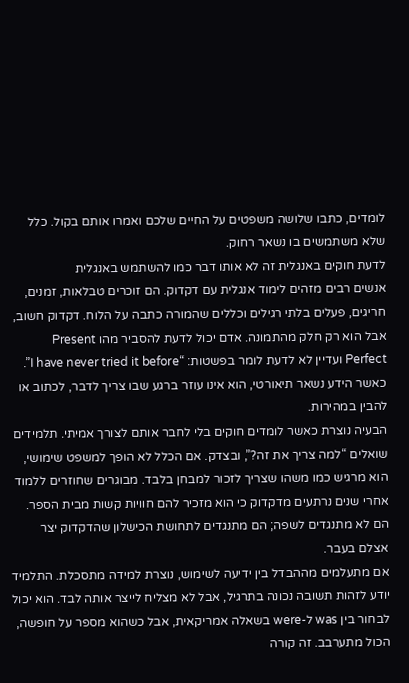לומדים, כתבו שלושה משפטים על החיים שלכם ואמרו אותם בקול. כלל שלא משתמשים בו נשאר רחוק.
לדעת חוקים באנגלית זה לא אותו דבר כמו להשתמש באנגלית
אנשים רבים מזהים לימוד אנגלית עם דקדוק. הם זוכרים טבלאות, זמנים, חריגים, פעלים בלתי רגילים וכללים שהמורה כתבה על הלוח. דקדוק חשוב, אבל הוא רק חלק מהתמונה. אדם יכול לדעת להסביר מהו Present Perfect ועדיין לא לדעת לומר בפשטות: “I have never tried it before”. כאשר הידע נשאר תיאורטי, הוא אינו עוזר ברגע שבו צריך לדבר, לכתוב או להבין במהירות.
הבעיה נוצרת כאשר לומדים חוקים בלי לחבר אותם לצורך אמיתי. תלמידים שואלים “למה צריך את זה?”, ובצדק. אם הכלל לא הופך למשפט שימושי, הוא מרגיש כמו משהו שצריך לזכור למבחן בלבד. מבוגרים שחוזרים ללמוד אחרי שנים נרתעים מדקדוק כי הוא מזכיר להם חוויות קשות מבית הספר. הם לא מתנגדים לשפה; הם מתנגדים לתחושת הכישלון שהדקדוק יצר אצלם בעבר.
אם מתעלמים מההבדל בין ידיעה לשימוש, נוצרת למידה מתסכלת. התלמיד יודע לזהות תשובה נכונה בתרגיל, אבל לא מצליח לייצר אותה לבד. הוא יכול לבחור בין was ל-were בשאלה אמריקאית, אבל כשהוא מספר על חופשה, הכול מתערבב. זה קורה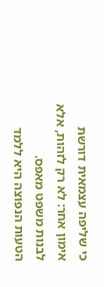כי שליפה עצמאית דורשת אימון אחר: לא רק לזהות, אלא לבנות משפט מאפס.
הטעות הנפוצה היא ללמד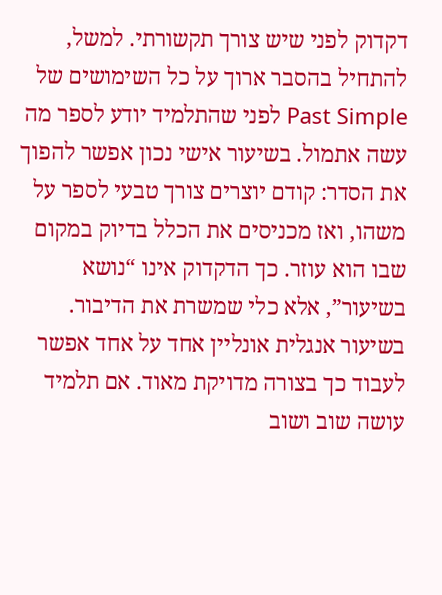דקדוק לפני שיש צורך תקשורתי. למשל, להתחיל בהסבר ארוך על כל השימושים של Past Simple לפני שהתלמיד יודע לספר מה עשה אתמול. בשיעור אישי נכון אפשר להפוך את הסדר: קודם יוצרים צורך טבעי לספר על משהו, ואז מכניסים את הכלל בדיוק במקום שבו הוא עוזר. כך הדקדוק אינו “נושא בשיעור”, אלא כלי שמשרת את הדיבור.
בשיעור אנגלית אונליין אחד על אחד אפשר לעבוד כך בצורה מדויקת מאוד. אם תלמיד עושה שוב ושוב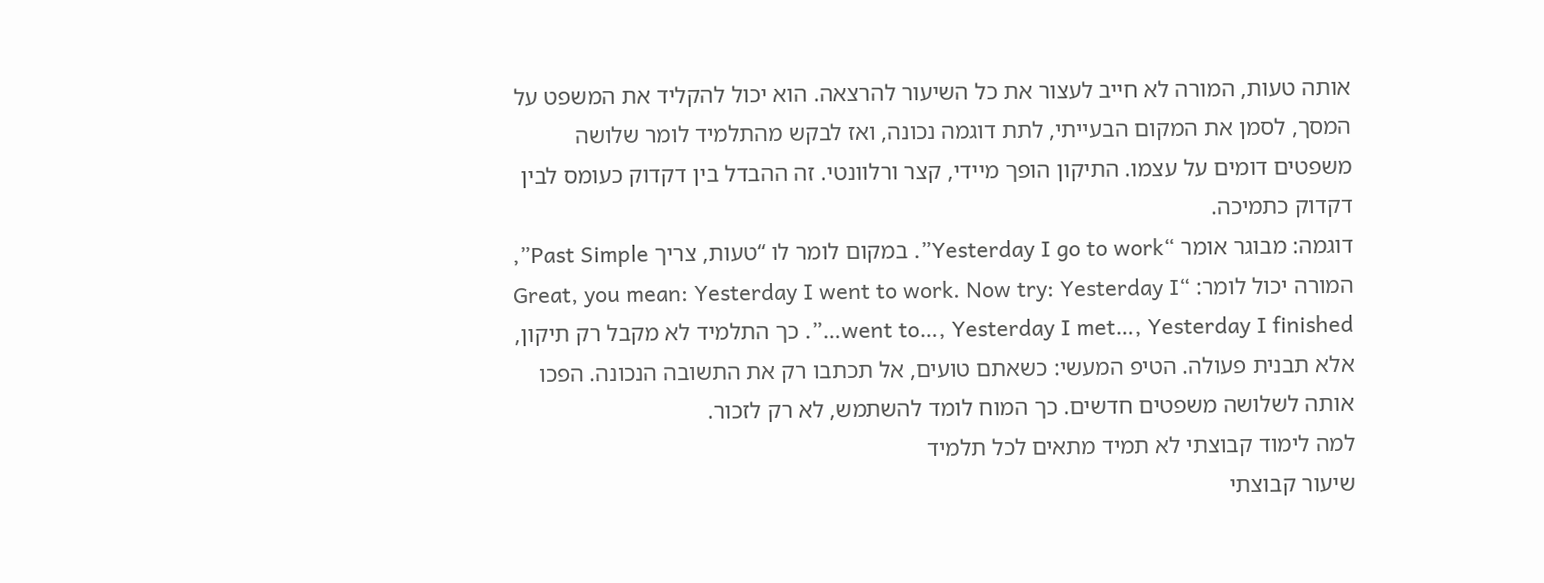אותה טעות, המורה לא חייב לעצור את כל השיעור להרצאה. הוא יכול להקליד את המשפט על המסך, לסמן את המקום הבעייתי, לתת דוגמה נכונה, ואז לבקש מהתלמיד לומר שלושה משפטים דומים על עצמו. התיקון הופך מיידי, קצר ורלוונטי. זה ההבדל בין דקדוק כעומס לבין דקדוק כתמיכה.
דוגמה: מבוגר אומר “Yesterday I go to work”. במקום לומר לו “טעות, צריך Past Simple”, המורה יכול לומר: “Great, you mean: Yesterday I went to work. Now try: Yesterday I went to…, Yesterday I met…, Yesterday I finished…”. כך התלמיד לא מקבל רק תיקון, אלא תבנית פעולה. הטיפ המעשי: כשאתם טועים, אל תכתבו רק את התשובה הנכונה. הפכו אותה לשלושה משפטים חדשים. כך המוח לומד להשתמש, לא רק לזכור.
למה לימוד קבוצתי לא תמיד מתאים לכל תלמיד
שיעור קבוצתי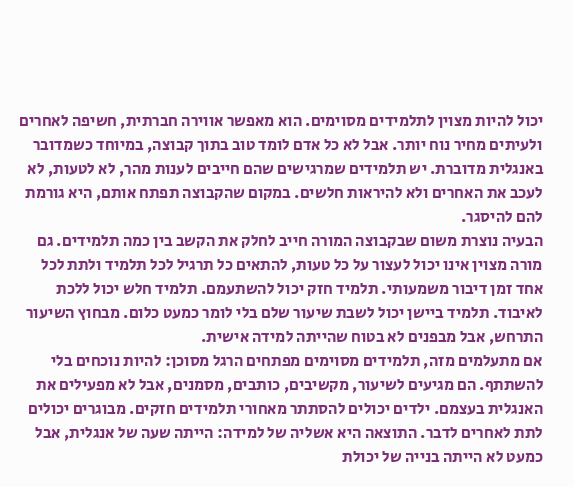יכול להיות מצוין לתלמידים מסוימים. הוא מאפשר אווירה חברתית, חשיפה לאחרים ולעיתים מחיר נוח יותר. אבל לא כל אדם לומד טוב בתוך קבוצה, במיוחד כשמדובר באנגלית מדוברת. יש תלמידים שמרגישים שהם חייבים לענות מהר, לא לטעות, לא לעכב את האחרים ולא להיראות חלשים. במקום שהקבוצה תפתח אותם, היא גורמת להם להיסגר.
הבעיה נוצרת משום שבקבוצה המורה חייב לחלק את הקשב בין כמה תלמידים. גם מורה מצוין אינו יכול לעצור על כל טעות, להתאים כל תרגיל לכל תלמיד ולתת לכל אחד זמן דיבור משמעותי. תלמיד חזק יכול להשתעמם. תלמיד חלש יכול ללכת לאיבוד. תלמיד ביישן יכול לשבת שיעור שלם בלי לומר כמעט כלום. מבחוץ השיעור התרחש, אבל מבפנים לא בטוח שהייתה למידה אישית.
אם מתעלמים מזה, תלמידים מסוימים מפתחים הרגל מסוכן: להיות נוכחים בלי להשתתף. הם מגיעים לשיעור, מקשיבים, כותבים, מסמנים, אבל לא מפעילים את האנגלית בעצמם. ילדים יכולים להסתתר מאחורי תלמידים חזקים. מבוגרים יכולים לתת לאחרים לדבר. התוצאה היא אשליה של למידה: הייתה שעה של אנגלית, אבל כמעט לא הייתה בנייה של יכולת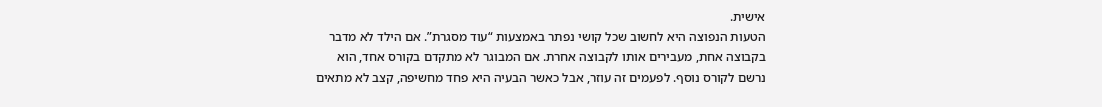אישית.
הטעות הנפוצה היא לחשוב שכל קושי נפתר באמצעות “עוד מסגרת”. אם הילד לא מדבר בקבוצה אחת, מעבירים אותו לקבוצה אחרת. אם המבוגר לא מתקדם בקורס אחד, הוא נרשם לקורס נוסף. לפעמים זה עוזר, אבל כאשר הבעיה היא פחד מחשיפה, קצב לא מתאים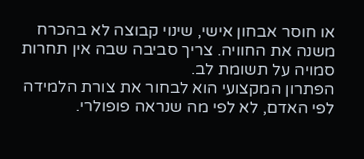או חוסר אבחון אישי, שינוי קבוצה לא בהכרח משנה את החוויה. צריך סביבה שבה אין תחרות סמויה על תשומת לב.
הפתרון המקצועי הוא לבחור את צורת הלמידה לפי האדם, לא לפי מה שנראה פופולרי.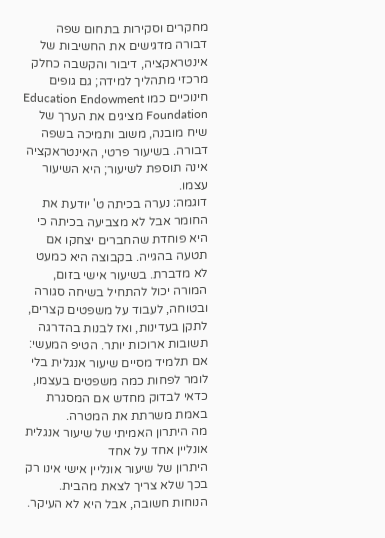מחקרים וסקירות בתחום שפה דבורה מדגישים את החשיבות של אינטראקציה, דיבור והקשבה כחלק מרכזי מתהליך למידה; גם גופים חינוכיים כמו Education Endowment Foundation מציגים את הערך של שיח מובנה, משוב ותמיכה בשפה דבורה. בשיעור פרטי, האינטראקציה אינה תוספת לשיעור; היא השיעור עצמו.
דוגמה: נערה בכיתה ט' יודעת את החומר אבל לא מצביעה בכיתה כי היא פוחדת שהחברים יצחקו אם תטעה בהגייה. בקבוצה היא כמעט לא מדברת. בשיעור אישי בזום, המורה יכול להתחיל בשיחה סגורה ובטוחה, לעבוד על משפטים קצרים, לתקן בעדינות, ואז לבנות בהדרגה תשובות ארוכות יותר. הטיפ המעשי: אם תלמיד מסיים שיעור אנגלית בלי לומר לפחות כמה משפטים בעצמו, כדאי לבדוק מחדש אם המסגרת באמת משרתת את המטרה.
מה היתרון האמיתי של שיעור אנגלית אונליין אחד על אחד
היתרון של שיעור אונליין אישי אינו רק בכך שלא צריך לצאת מהבית. הנוחות חשובה, אבל היא לא העיקר.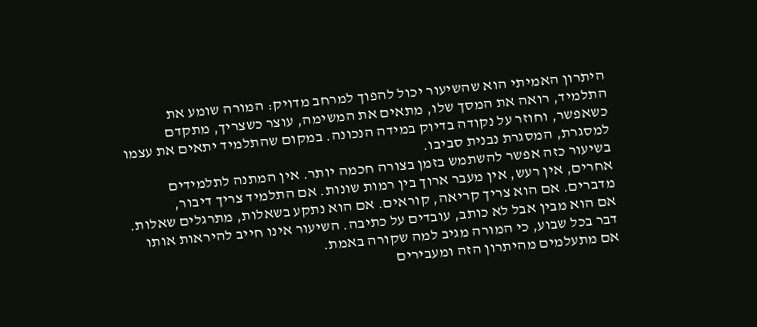היתרון האמיתי הוא שהשיעור יכול להפוך למרחב מדויק: המורה שומע את התלמיד, רואה את המסך שלו, מתאים את המשימה, עוצר כשצריך, מתקדם כשאפשר, וחוזר על נקודה בדיוק במידה הנכונה. במקום שהתלמיד יתאים את עצמו למסגרת, המסגרת נבנית סביבו.
בשיעור כזה אפשר להשתמש בזמן בצורה חכמה יותר. אין המתנה לתלמידים אחרים, אין רעש, אין מעבר ארוך בין רמות שונות. אם התלמיד צריך דיבור, מדברים. אם הוא צריך קריאה, קוראים. אם הוא נתקע בשאלות, מתרגלים שאלות. אם הוא מבין אבל לא כותב, עובדים על כתיבה. השיעור אינו חייב להיראות אותו דבר בכל שבוע, כי המורה מגיב למה שקורה באמת.
אם מתעלמים מהיתרון הזה ומעבירים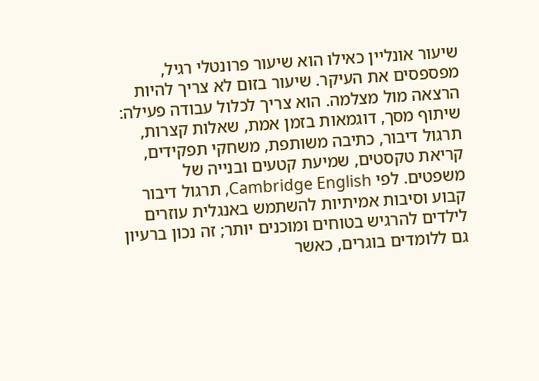שיעור אונליין כאילו הוא שיעור פרונטלי רגיל, מפספסים את העיקר. שיעור בזום לא צריך להיות הרצאה מול מצלמה. הוא צריך לכלול עבודה פעילה: שיתוף מסך, דוגמאות בזמן אמת, שאלות קצרות, תרגול דיבור, כתיבה משותפת, משחקי תפקידים, קריאת טקסטים, שמיעת קטעים ובנייה של משפטים. לפי Cambridge English, תרגול דיבור קבוע וסיבות אמיתיות להשתמש באנגלית עוזרים לילדים להרגיש בטוחים ומוכנים יותר; זה נכון ברעיון גם ללומדים בוגרים, כאשר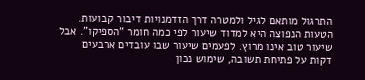התרגול מותאם לגיל ולמטרה דרך הזדמנויות דיבור קבועות.
הטעות הנפוצה היא למדוד שיעור לפי כמה חומר “הספיקו”. אבל שיעור טוב אינו מרוץ. לפעמים שיעור שבו עובדים ארבעים דקות על פתיחת תשובה, שימוש נכון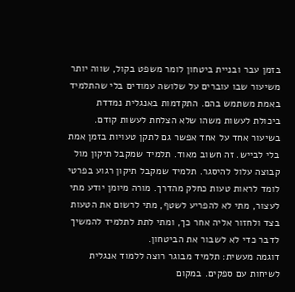בזמן עבר ובניית ביטחון לומר משפט בקול, שווה יותר משיעור שבו עוברים על שלושה עמודים בלי שהתלמיד באמת משתמש בהם. התקדמות באנגלית נמדדת ביכולת לעשות משהו שלא הצלחת לעשות קודם.
בשיעור אחד על אחד אפשר גם לתקן טעויות בזמן אמת בלי לבייש. זה חשוב מאוד. תלמיד שמקבל תיקון מול קבוצה עלול להיסגר. תלמיד שמקבל תיקון רגוע בפרטי לומד לראות טעות כחלק מהדרך. מורה מיומן יודע מתי לעצור, מתי לא להפריע לשטף, מתי לרשום את הטעות בצד ולחזור אליה אחר כך, ומתי לתת לתלמיד להמשיך לדבר כדי לא לשבור את הביטחון.
דוגמה מעשית: תלמיד מבוגר רוצה ללמוד אנגלית לשיחות עם ספקים. במקום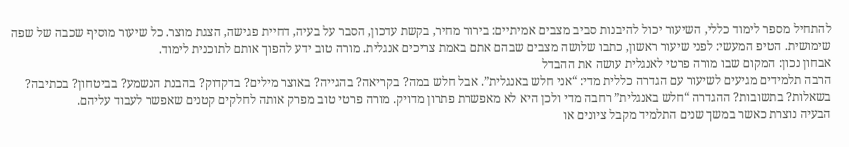להתחיל מספר לימוד כללי, השיעור יכול להיבנות סביב מצבים אמיתיים: בירור מחיר, בקשת עדכון, הסבר על בעיה, דחיית פגישה, הצגת מוצר. כל שיעור מוסיף שכבה של שפה שימושית. הטיפ המעשי: לפני שיעור ראשון, כתבו שלושה מצבים שבהם אתם באמת צריכים אנגלית. מורה טוב ידע להפוך אותם לתוכנית לימוד.
אבחון נכון: המקום שבו מורה פרטי לאנגלית עושה את ההבדל
הרבה תלמידים מגיעים לשיעור עם הגדרה כללית מדי: “אני חלש באנגלית”. אבל חלש במה? בקריאה? בהגייה? באוצר מילים? בדקדוק? בהבנת הנשמע? בביטחון? בכתיבה? בשאלות? בתשובות? ההגדרה “חלש באנגלית” רחבה מדי ולכן היא לא מאפשרת פתרון מדויק. מורה פרטי טוב מפרק אותה לחלקים קטנים שאפשר לעבוד עליהם.
הבעיה נוצרת כאשר במשך שנים התלמיד מקבל ציונים או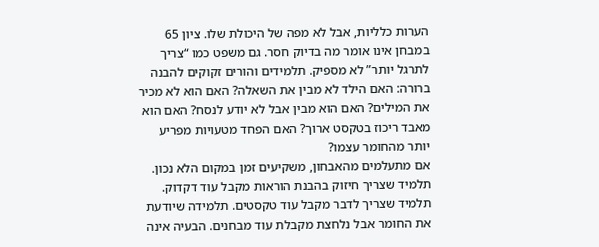הערות כלליות, אבל לא מפה של היכולת שלו. ציון 65 במבחן אינו אומר מה בדיוק חסר. גם משפט כמו “צריך לתרגל יותר” לא מספיק. תלמידים והורים זקוקים להבנה ברורה: האם הילד לא מבין את השאלה? האם הוא לא מכיר את המילים? האם הוא מבין אבל לא יודע לנסח? האם הוא מאבד ריכוז בטקסט ארוך? האם הפחד מטעויות מפריע יותר מהחומר עצמו?
אם מתעלמים מהאבחון, משקיעים זמן במקום הלא נכון. תלמיד שצריך חיזוק בהבנת הוראות מקבל עוד דקדוק. תלמיד שצריך לדבר מקבל עוד טקסטים. תלמידה שיודעת את החומר אבל נלחצת מקבלת עוד מבחנים. הבעיה אינה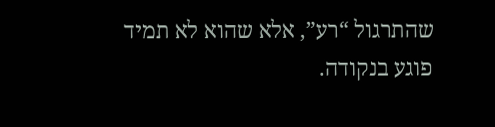שהתרגול “רע”, אלא שהוא לא תמיד פוגע בנקודה.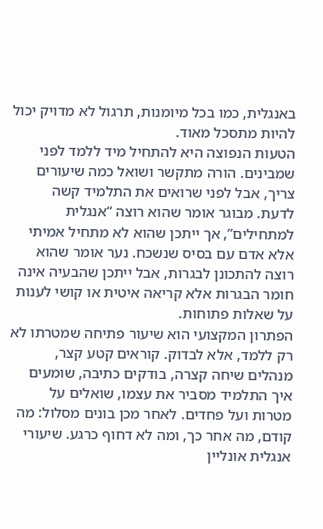באנגלית, כמו בכל מיומנות, תרגול לא מדויק יכול להיות מתסכל מאוד.
הטעות הנפוצה היא להתחיל מיד ללמד לפני שמבינים. הורה מתקשר ושואל כמה שיעורים צריך, אבל לפני שרואים את התלמיד קשה לדעת. מבוגר אומר שהוא רוצה “אנגלית למתחילים”, אך ייתכן שהוא לא מתחיל אמיתי אלא אדם עם בסיס שנשכח. נער אומר שהוא רוצה להתכונן לבגרות, אבל ייתכן שהבעיה אינה חומר הבגרות אלא קריאה איטית או קושי לענות על שאלות פתוחות.
הפתרון המקצועי הוא שיעור פתיחה שמטרתו לא רק ללמד, אלא לבדוק. קוראים קטע קצר, מנהלים שיחה קצרה, בודקים כתיבה, שומעים איך התלמיד מסביר את עצמו, שואלים על מטרות ועל פחדים. לאחר מכן בונים מסלול: מה קודם, מה אחר כך, ומה לא דחוף כרגע. שיעורי אנגלית אונליין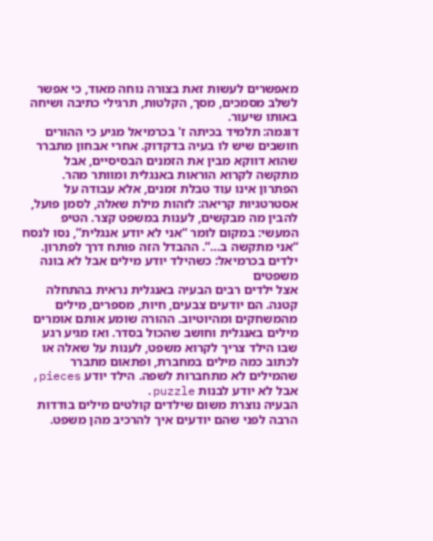מאפשרים לעשות זאת בצורה נוחה מאוד, כי אפשר לשלב מסמכים, מסך, הקלטות, תרגילי כתיבה ושיחה באותו שיעור.
דוגמה: תלמיד בכיתה ז' בכרמיאל מגיע כי ההורים חושבים שיש לו בעיה בדקדוק. אחרי אבחון מתברר שהוא דווקא מבין את הזמנים הבסיסיים, אבל מתקשה לקרוא הוראות באנגלית ומוותר מהר. הפתרון אינו עוד טבלת זמנים, אלא עבודה על אסטרטגיות קריאה: לזהות מילת שאלה, לסמן פועל, להבין מה מבקשים, לענות במשפט קצר. הטיפ המעשי: במקום לומר “אני לא יודע אנגלית”, נסו לנסח “אני מתקשה ב…”. ההבדל הזה פותח דרך לפתרון.
ילדים בכרמיאל: כשהילד יודע מילים אבל לא בונה משפטים
אצל ילדים רבים הבעיה באנגלית נראית בהתחלה קטנה. הם יודעים צבעים, חיות, מספרים, מילים מהמשחקים ומהיוטיוב. ההורה שומע אותם אומרים מילים באנגלית וחושב שהכול בסדר. ואז מגיע רגע שבו הילד צריך לקרוא משפט, לענות על שאלה או לכתוב כמה מילים במחברת, ופתאום מתברר שהמילים לא מתחברות לשפה. הילד יודע pieces, אבל לא יודע לבנות puzzle.
הבעיה נוצרת משום שילדים קולטים מילים בודדות הרבה לפני שהם יודעים איך להרכיב מהן משפט.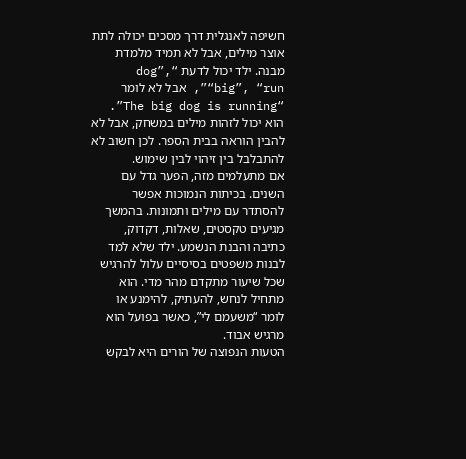חשיפה לאנגלית דרך מסכים יכולה לתת אוצר מילים, אבל לא תמיד מלמדת מבנה. ילד יכול לדעת “dog”, “big”, “run”, אבל לא לומר “The big dog is running”. הוא יכול לזהות מילים במשחק, אבל לא להבין הוראה בבית הספר. לכן חשוב לא להתבלבל בין זיהוי לבין שימוש.
אם מתעלמים מזה, הפער גדל עם השנים. בכיתות הנמוכות אפשר להסתדר עם מילים ותמונות. בהמשך מגיעים טקסטים, שאלות, דקדוק, כתיבה והבנת הנשמע. ילד שלא למד לבנות משפטים בסיסיים עלול להרגיש שכל שיעור מתקדם מהר מדי. הוא מתחיל לנחש, להעתיק, להימנע או לומר “משעמם לי”, כאשר בפועל הוא מרגיש אבוד.
הטעות הנפוצה של הורים היא לבקש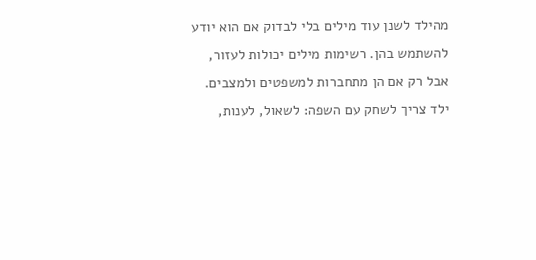מהילד לשנן עוד מילים בלי לבדוק אם הוא יודע להשתמש בהן. רשימות מילים יכולות לעזור, אבל רק אם הן מתחברות למשפטים ולמצבים. ילד צריך לשחק עם השפה: לשאול, לענות,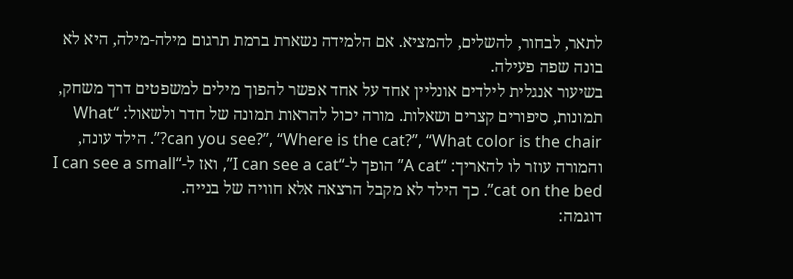לתאר, לבחור, להשלים, להמציא. אם הלמידה נשארת ברמת תרגום מילה-מילה, היא לא בונה שפה פעילה.
בשיעור אנגלית לילדים אונליין אחד על אחד אפשר להפוך מילים למשפטים דרך משחק, תמונות, סיפורים קצרים ושאלות. מורה יכול להראות תמונה של חדר ולשאול: “What can you see?”, “Where is the cat?”, “What color is the chair?”. הילד עונה, והמורה עוזר לו להאריך: “A cat” הופך ל-“I can see a cat”, ואז ל-“I can see a small cat on the bed”. כך הילד לא מקבל הרצאה אלא חוויה של בנייה.
דוגמה: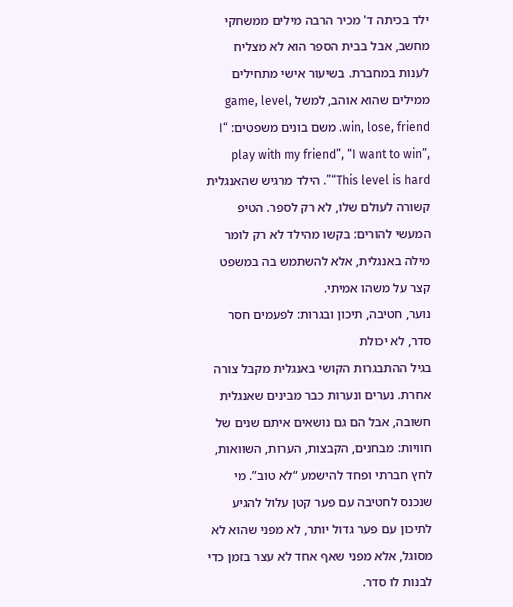ילד בכיתה ד' מכיר הרבה מילים ממשחקי מחשב, אבל בבית הספר הוא לא מצליח לענות במחברת. בשיעור אישי מתחילים ממילים שהוא אוהב, למשל game, level, win, lose, friend. משם בונים משפטים: “I play with my friend”, “I want to win”, “This level is hard”. הילד מרגיש שהאנגלית קשורה לעולם שלו, לא רק לספר. הטיפ המעשי להורים: בקשו מהילד לא רק לומר מילה באנגלית, אלא להשתמש בה במשפט קצר על משהו אמיתי.
נוער, חטיבה, תיכון ובגרות: לפעמים חסר סדר, לא יכולת
בגיל ההתבגרות הקושי באנגלית מקבל צורה אחרת. נערים ונערות כבר מבינים שאנגלית חשובה, אבל הם גם נושאים איתם שנים של חוויות: מבחנים, הקבצות, הערות, השוואות, לחץ חברתי ופחד להישמע “לא טוב”. מי שנכנס לחטיבה עם פער קטן עלול להגיע לתיכון עם פער גדול יותר, לא מפני שהוא לא מסוגל, אלא מפני שאף אחד לא עצר בזמן כדי לבנות לו סדר.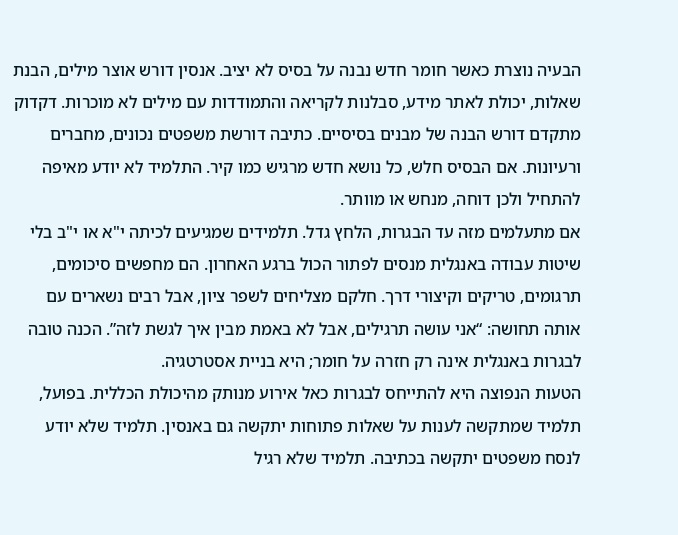הבעיה נוצרת כאשר חומר חדש נבנה על בסיס לא יציב. אנסין דורש אוצר מילים, הבנת שאלות, יכולת לאתר מידע, סבלנות לקריאה והתמודדות עם מילים לא מוכרות. דקדוק מתקדם דורש הבנה של מבנים בסיסיים. כתיבה דורשת משפטים נכונים, מחברים ורעיונות. אם הבסיס חלש, כל נושא חדש מרגיש כמו קיר. התלמיד לא יודע מאיפה להתחיל ולכן דוחה, מנחש או מוותר.
אם מתעלמים מזה עד הבגרות, הלחץ גדל. תלמידים שמגיעים לכיתה י"א או י"ב בלי שיטות עבודה באנגלית מנסים לפתור הכול ברגע האחרון. הם מחפשים סיכומים, תרגומים, טריקים וקיצורי דרך. חלקם מצליחים לשפר ציון, אבל רבים נשארים עם אותה תחושה: “אני עושה תרגילים, אבל לא באמת מבין איך לגשת לזה”. הכנה טובה לבגרות באנגלית אינה רק חזרה על חומר; היא בניית אסטרטגיה.
הטעות הנפוצה היא להתייחס לבגרות כאל אירוע מנותק מהיכולת הכללית. בפועל, תלמיד שמתקשה לענות על שאלות פתוחות יתקשה גם באנסין. תלמיד שלא יודע לנסח משפטים יתקשה בכתיבה. תלמיד שלא רגיל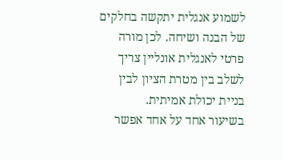לשמוע אנגלית יתקשה בחלקים של הבנה ושיחה. לכן מורה פרטי לאנגלית אונליין צריך לשלב בין מטרת הציון לבין בניית יכולת אמיתית.
בשיעור אחד על אחד אפשר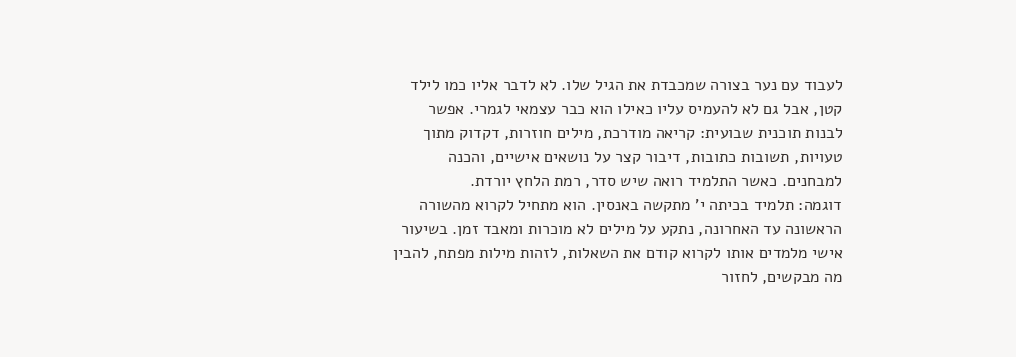לעבוד עם נער בצורה שמכבדת את הגיל שלו. לא לדבר אליו כמו לילד קטן, אבל גם לא להעמיס עליו כאילו הוא כבר עצמאי לגמרי. אפשר לבנות תוכנית שבועית: קריאה מודרכת, מילים חוזרות, דקדוק מתוך טעויות, תשובות כתובות, דיבור קצר על נושאים אישיים, והכנה למבחנים. כאשר התלמיד רואה שיש סדר, רמת הלחץ יורדת.
דוגמה: תלמיד בכיתה י' מתקשה באנסין. הוא מתחיל לקרוא מהשורה הראשונה עד האחרונה, נתקע על מילים לא מוכרות ומאבד זמן. בשיעור אישי מלמדים אותו לקרוא קודם את השאלות, לזהות מילות מפתח, להבין מה מבקשים, לחזור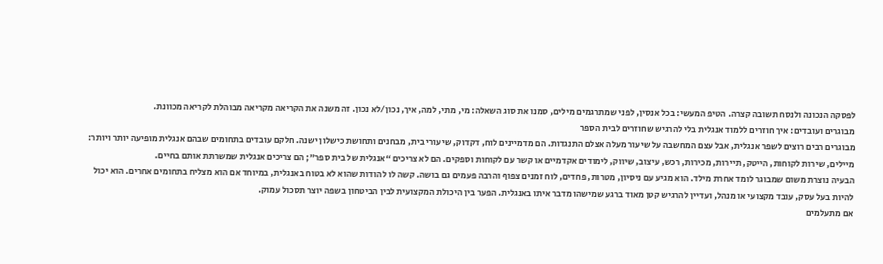לפסקה הנכונה ולנסח תשובה קצרה. הטיפ המעשי: בכל אנסין, לפני שמתרגמים מילים, סמנו את סוג השאלה: מי, מתי, למה, איך, נכון/לא נכון. זה משנה את הקריאה מקריאה מבוהלת לקריאה מכוונת.
מבוגרים ועובדים: איך חוזרים ללמוד אנגלית בלי להרגיש שחוזרים לבית הספר
מבוגרים רבים רוצים לשפר אנגלית, אבל עצם המחשבה על שיעור מעלה אצלם התנגדות. הם מדמיינים לוח, דקדוק, שיעורי בית, מבחנים ותחושת כישלון ישנה. חלקם עובדים בתחומים שבהם אנגלית מופיעה יותר ויותר: מיילים, שירות לקוחות, הייטק, תיירות, מכירות, רכש, עיצוב, שיווק, לימודים אקדמיים או קשר עם לקוחות וספקים. הם לא צריכים “אנגלית של בית ספר”; הם צריכים אנגלית שמשרתת אותם בחיים.
הבעיה נוצרת משום שמבוגר לומד אחרת מילד. הוא מגיע עם ניסיון, מטרות, פחדים, לוח זמנים צפוף והרבה פעמים גם בושה. קשה לו להודות שהוא לא בטוח באנגלית, במיוחד אם הוא מצליח בתחומים אחרים. הוא יכול להיות בעל עסק, עובד מקצועי או מנהל, ועדיין להרגיש קטן מאוד ברגע שמישהו מדבר איתו באנגלית. הפער בין היכולת המקצועית לבין הביטחון בשפה יוצר תסכול עמוק.
אם מתעלמים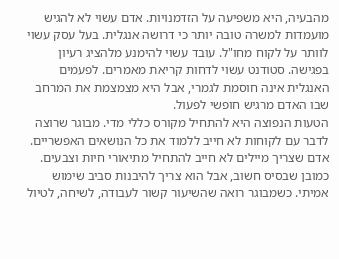מהבעיה, היא משפיעה על הזדמנויות. אדם עשוי לא להגיש מועמדות למשרה טובה יותר כי דרושה אנגלית. בעל עסק עשוי לוותר על לקוח מחו"ל. עובד עשוי להימנע מלהציג רעיון בפגישה. סטודנט עשוי לדחות קריאת מאמרים. לפעמים האנגלית אינה חוסמת לגמרי, אבל היא מצמצמת את המרחב שבו האדם מרגיש חופשי לפעול.
הטעות הנפוצה היא להתחיל מקורס כללי מדי. מבוגר שרוצה לדבר עם לקוחות לא חייב ללמוד את כל הנושאים האפשריים. אדם שצריך מיילים לא חייב להתחיל מתיאורי חיות וצבעים. כמובן שבסיס חשוב, אבל הוא צריך להיבנות סביב שימוש אמיתי. כשמבוגר רואה שהשיעור קשור לעבודה, לשיחה, לטיול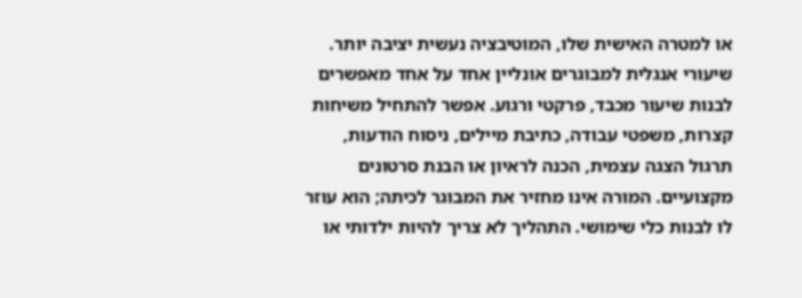או למטרה האישית שלו, המוטיבציה נעשית יציבה יותר.
שיעורי אנגלית למבוגרים אונליין אחד על אחד מאפשרים לבנות שיעור מכבד, פרקטי ורגוע. אפשר להתחיל משיחות קצרות, משפטי עבודה, כתיבת מיילים, ניסוח הודעות, תרגול הצגה עצמית, הכנה לראיון או הבנת סרטונים מקצועיים. המורה אינו מחזיר את המבוגר לכיתה; הוא עוזר לו לבנות כלי שימושי. התהליך לא צריך להיות ילדותי או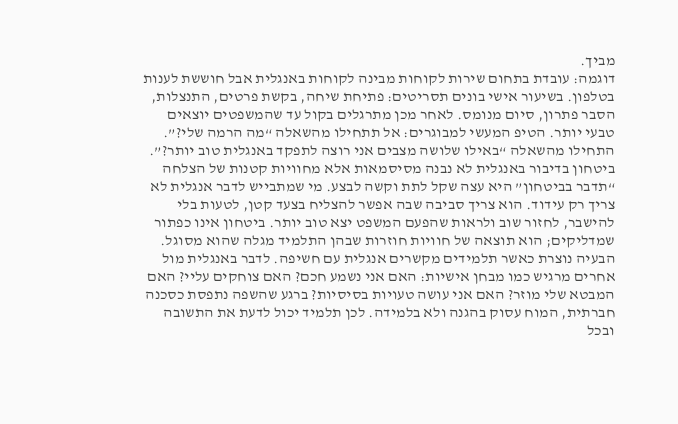מביך.
דוגמה: עובדת בתחום שירות לקוחות מבינה לקוחות באנגלית אבל חוששת לענות בטלפון. בשיעור אישי בונים תסריטים: פתיחת שיחה, בקשת פרטים, התנצלות, הסבר פתרון, סיום מנומס. לאחר מכן מתרגלים בקול עד שהמשפטים יוצאים טבעי יותר. הטיפ המעשי למבוגרים: אל תתחילו מהשאלה “מה הרמה שלי?”. התחילו מהשאלה “באילו שלושה מצבים אני רוצה לתפקד באנגלית טוב יותר?”.
ביטחון בדיבור באנגלית לא נבנה מסיסמאות אלא מחוויות קטנות של הצלחה
“תדבר בביטחון” היא עצה שקל לתת וקשה לבצע. מי שמתבייש לדבר אנגלית לא צריך רק עידוד. הוא צריך סביבה שבה אפשר להצליח בצעד קטן, לטעות בלי להישבר, לחזור שוב ולראות שהפעם המשפט יצא טוב יותר. ביטחון אינו כפתור שמדליקים; הוא תוצאה של חוויות חוזרות שבהן התלמיד מגלה שהוא מסוגל.
הבעיה נוצרת כאשר תלמידים מקשרים אנגלית עם חשיפה. לדבר באנגלית מול אחרים מרגיש כמו מבחן אישיות: האם אני נשמע חכם? האם צוחקים עליי? האם המבטא שלי מוזר? האם אני עושה טעויות בסיסיות? ברגע שהשפה נתפסת כסכנה חברתית, המוח עסוק בהגנה ולא בלמידה. לכן תלמיד יכול לדעת את התשובה ובכל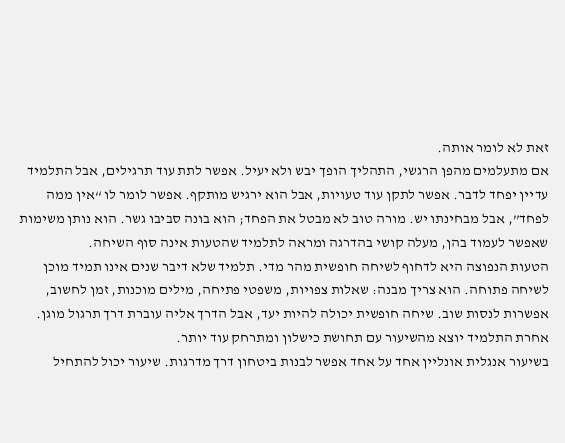זאת לא לומר אותה.
אם מתעלמים מהפן הרגשי, התהליך הופך יבש ולא יעיל. אפשר לתת עוד תרגילים, אבל התלמיד עדיין יפחד לדבר. אפשר לתקן עוד טעויות, אבל הוא ירגיש מותקף. אפשר לומר לו “אין ממה לפחד”, אבל מבחינתו יש. מורה טוב לא מבטל את הפחד; הוא בונה סביבו גשר. הוא נותן משימות שאפשר לעמוד בהן, מעלה קושי בהדרגה ומראה לתלמיד שהטעות אינה סוף השיחה.
הטעות הנפוצה היא לדחוף לשיחה חופשית מהר מדי. תלמיד שלא דיבר שנים אינו תמיד מוכן לשיחה פתוחה. הוא צריך מבנה: שאלות צפויות, משפטי פתיחה, מילים מוכנות, זמן לחשוב, אפשרות לנסות שוב. שיחה חופשית יכולה להיות יעד, אבל הדרך אליה עוברת דרך תרגול מוגן. אחרת התלמיד יוצא מהשיעור עם תחושת כישלון ומתרחק עוד יותר.
בשיעור אנגלית אונליין אחד על אחד אפשר לבנות ביטחון דרך מדרגות. שיעור יכול להתחיל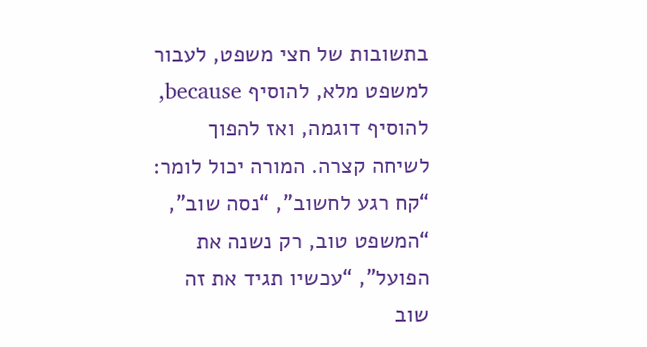בתשובות של חצי משפט, לעבור למשפט מלא, להוסיף because, להוסיף דוגמה, ואז להפוך לשיחה קצרה. המורה יכול לומר: “קח רגע לחשוב”, “נסה שוב”, “המשפט טוב, רק נשנה את הפועל”, “עכשיו תגיד את זה שוב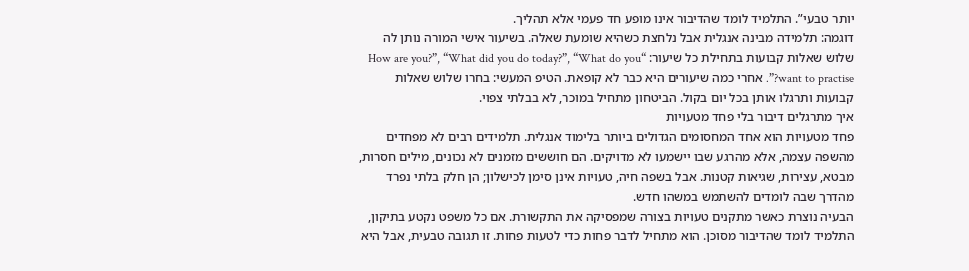יותר טבעי”. התלמיד לומד שהדיבור אינו מופע חד פעמי אלא תהליך.
דוגמה: תלמידה מבינה אנגלית אבל נלחצת כשהיא שומעת שאלה. בשיעור אישי המורה נותן לה שלוש שאלות קבועות בתחילת כל שיעור: “How are you?”, “What did you do today?”, “What do you want to practise?”. אחרי כמה שיעורים היא כבר לא קופאת. הטיפ המעשי: בחרו שלוש שאלות קבועות ותרגלו אותן בכל יום בקול. הביטחון מתחיל במוכר, לא בבלתי צפוי.
איך מתרגלים דיבור בלי פחד מטעויות
פחד מטעויות הוא אחד המחסומים הגדולים ביותר בלימוד אנגלית. תלמידים רבים לא מפחדים מהשפה עצמה, אלא מהרגע שבו יישמעו לא מדויקים. הם חוששים מזמנים לא נכונים, מילים חסרות, מבטא, עצירות, שגיאות קטנות. אבל בשפה חיה, טעויות אינן סימן לכישלון; הן חלק בלתי נפרד מהדרך שבה לומדים להשתמש במשהו חדש.
הבעיה נוצרת כאשר מתקנים טעויות בצורה שמפסיקה את התקשורת. אם כל משפט נקטע בתיקון, התלמיד לומד שהדיבור מסוכן. הוא מתחיל לדבר פחות כדי לטעות פחות. זו תגובה טבעית, אבל היא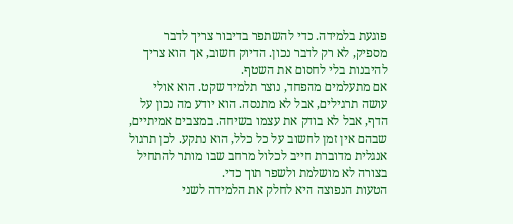פוגעת בלמידה. כדי להשתפר בדיבור צריך לדבר מספיק, לא רק לדבר נכון. הדיוק חשוב, אך הוא צריך להיבנות בלי לחסום את השטף.
אם מתעלמים מהפחד, נוצר תלמיד שקט. הוא אולי עושה תרגילים, אבל לא מתנסה. הוא יודע מה נכון על הדף, אבל לא בודק את עצמו בשיחה. במצבים אמיתיים, שבהם אין זמן לחשוב על כל כלל, הוא נתקע. לכן תרגול אנגלית מדוברת חייב לכלול מרחב שבו מותר להתחיל בצורה לא מושלמת ולשפר תוך כדי.
הטעות הנפוצה היא לחלק את הלמידה לשני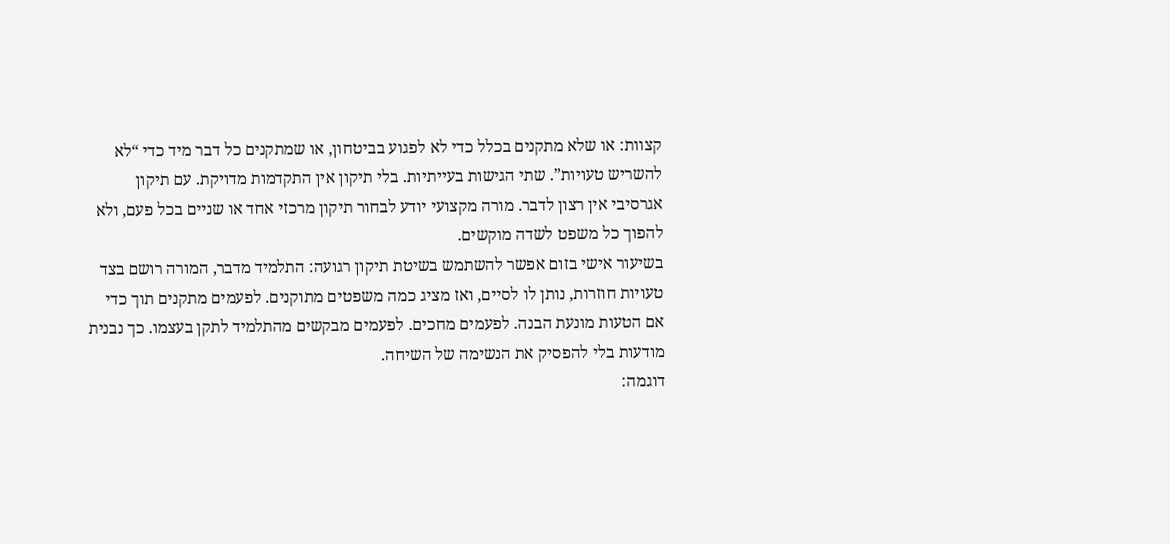קצוות: או שלא מתקנים בכלל כדי לא לפגוע בביטחון, או שמתקנים כל דבר מיד כדי “לא להשריש טעויות”. שתי הגישות בעייתיות. בלי תיקון אין התקדמות מדויקת. עם תיקון אגרסיבי אין רצון לדבר. מורה מקצועי יודע לבחור תיקון מרכזי אחד או שניים בכל פעם, ולא להפוך כל משפט לשדה מוקשים.
בשיעור אישי בזום אפשר להשתמש בשיטת תיקון רגועה: התלמיד מדבר, המורה רושם בצד טעויות חוזרות, נותן לו לסיים, ואז מציג כמה משפטים מתוקנים. לפעמים מתקנים תוך כדי אם הטעות מונעת הבנה. לפעמים מחכים. לפעמים מבקשים מהתלמיד לתקן בעצמו. כך נבנית מודעות בלי להפסיק את הנשימה של השיחה.
דוגמה: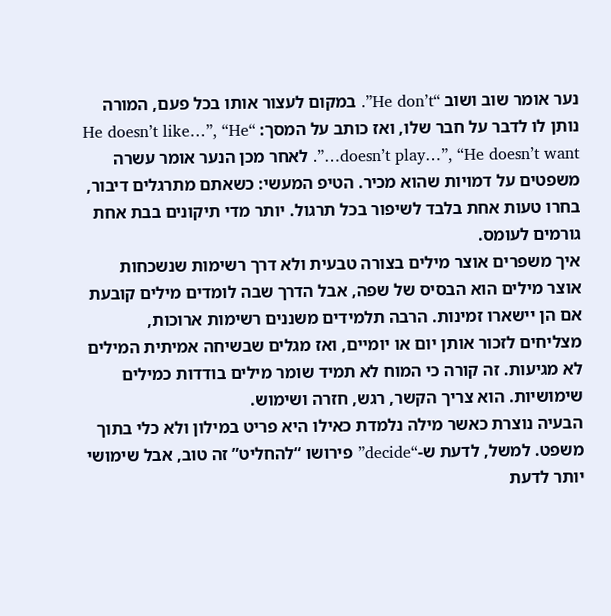נער אומר שוב ושוב “He don’t”. במקום לעצור אותו בכל פעם, המורה נותן לו לדבר על חבר שלו, ואז כותב על המסך: “He doesn’t like…”, “He doesn’t play…”, “He doesn’t want…”. לאחר מכן הנער אומר עשרה משפטים על דמויות שהוא מכיר. הטיפ המעשי: כשאתם מתרגלים דיבור, בחרו טעות אחת בלבד לשיפור בכל תרגול. יותר מדי תיקונים בבת אחת גורמים לעומס.
איך משפרים אוצר מילים בצורה טבעית ולא דרך רשימות שנשכחות
אוצר מילים הוא הבסיס של שפה, אבל הדרך שבה לומדים מילים קובעת אם הן יישארו זמינות. הרבה תלמידים משננים רשימות ארוכות, מצליחים לזכור אותן יום או יומיים, ואז מגלים שבשיחה אמיתית המילים לא מגיעות. זה קורה כי המוח לא תמיד שומר מילים בודדות כמילים שימושיות. הוא צריך הקשר, רגש, חזרה ושימוש.
הבעיה נוצרת כאשר מילה נלמדת כאילו היא פריט במילון ולא כלי בתוך משפט. למשל, לדעת ש-“decide” פירושו “להחליט” זה טוב, אבל שימושי יותר לדעת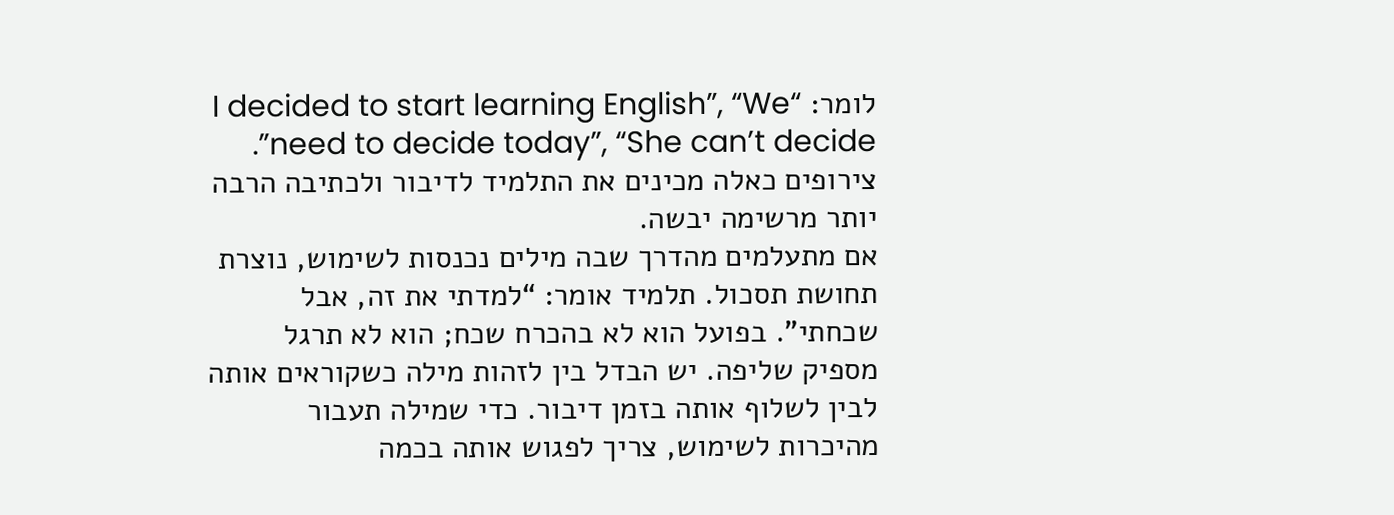לומר: “I decided to start learning English”, “We need to decide today”, “She can’t decide”. צירופים כאלה מכינים את התלמיד לדיבור ולכתיבה הרבה יותר מרשימה יבשה.
אם מתעלמים מהדרך שבה מילים נכנסות לשימוש, נוצרת תחושת תסכול. תלמיד אומר: “למדתי את זה, אבל שכחתי”. בפועל הוא לא בהכרח שכח; הוא לא תרגל מספיק שליפה. יש הבדל בין לזהות מילה כשקוראים אותה לבין לשלוף אותה בזמן דיבור. כדי שמילה תעבור מהיכרות לשימוש, צריך לפגוש אותה בכמה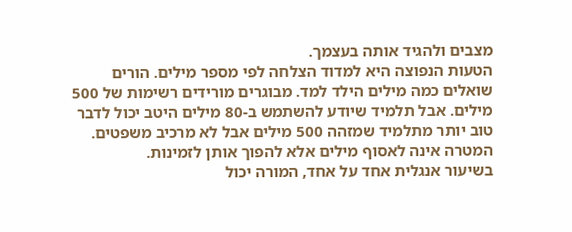מצבים ולהגיד אותה בעצמך.
הטעות הנפוצה היא למדוד הצלחה לפי מספר מילים. הורים שואלים כמה מילים הילד למד. מבוגרים מורידים רשימות של 500 מילים. אבל תלמיד שיודע להשתמש ב-80 מילים היטב יכול לדבר טוב יותר מתלמיד שמזהה 500 מילים אבל לא מרכיב משפטים. המטרה אינה לאסוף מילים אלא להפוך אותן לזמינות.
בשיעור אנגלית אחד על אחד, המורה יכול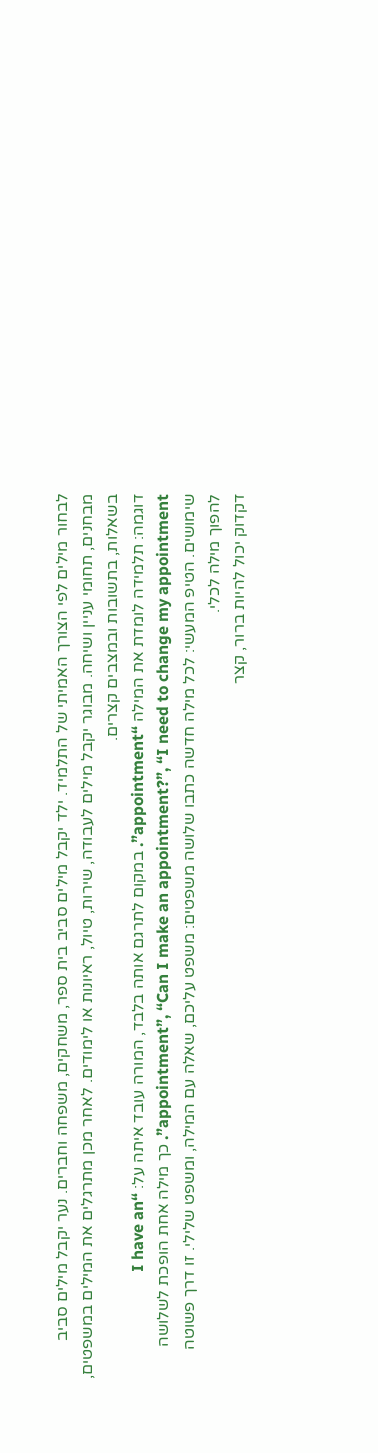לבחור מילים לפי הצורך האמיתי של התלמיד. ילד יקבל מילים סביב בית ספר, משחקים, משפחה וחברים. נער יקבל מילים סביב מבחנים, תחומי עניין ושיחה. מבוגר יקבל מילים לעבודה, שירות, טיול, ראיונות או לימודים. לאחר מכן מתרגלים את המילים במשפטים, בשאלות, בתשובות ובמצבים קצרים.
דוגמה: תלמידה לומדת את המילה “appointment”. במקום לתרגם אותה בלבד, המורה עובד איתה על: “I have an appointment”, “Can I make an appointment?”, “I need to change my appointment”. כך מילה אחת הופכת לשלושה שימושים. הטיפ המעשי: לכל מילה חדשה כתבו שלושה משפטים: משפט עליכם, שאלה עם המילה, ומשפט שלילי. זו דרך פשוטה להפוך מילה לכלי.
דקדוק יכול להיות ברור, קצר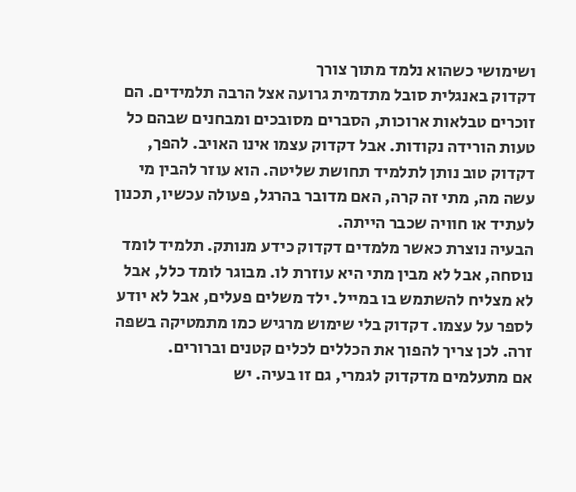ושימושי כשהוא נלמד מתוך צורך
דקדוק באנגלית סובל מתדמית גרועה אצל הרבה תלמידים. הם זוכרים טבלאות ארוכות, הסברים מסובכים ומבחנים שבהם כל טעות הורידה נקודות. אבל דקדוק עצמו אינו האויב. להפך, דקדוק טוב נותן לתלמיד תחושת שליטה. הוא עוזר להבין מי עשה מה, מתי זה קרה, האם מדובר בהרגל, פעולה עכשיו, תכנון לעתיד או חוויה שכבר הייתה.
הבעיה נוצרת כאשר מלמדים דקדוק כידע מנותק. תלמיד לומד נוסחה, אבל לא מבין מתי היא עוזרת לו. מבוגר לומד כלל, אבל לא מצליח להשתמש בו במייל. ילד משלים פעלים, אבל לא יודע לספר על עצמו. דקדוק בלי שימוש מרגיש כמו מתמטיקה בשפה זרה. לכן צריך להפוך את הכללים לכלים קטנים וברורים.
אם מתעלמים מדקדוק לגמרי, גם זו בעיה. יש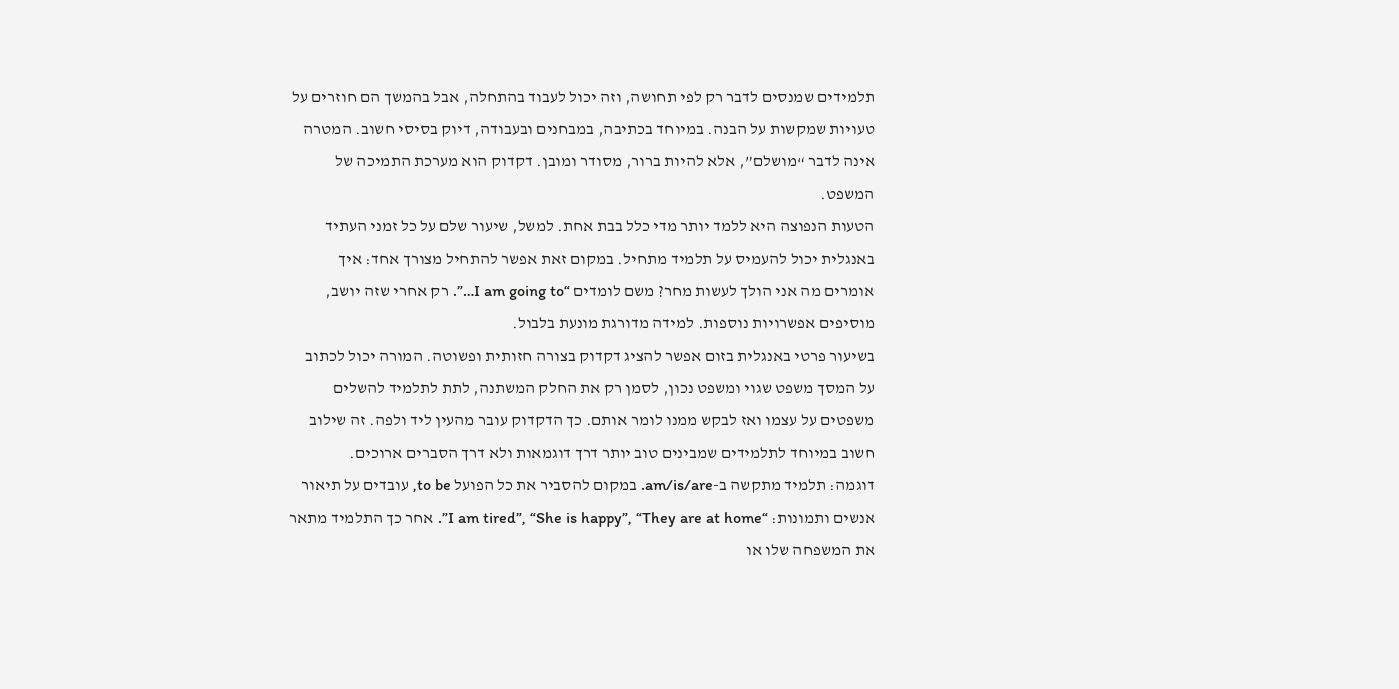תלמידים שמנסים לדבר רק לפי תחושה, וזה יכול לעבוד בהתחלה, אבל בהמשך הם חוזרים על טעויות שמקשות על הבנה. במיוחד בכתיבה, במבחנים ובעבודה, דיוק בסיסי חשוב. המטרה אינה לדבר “מושלם”, אלא להיות ברור, מסודר ומובן. דקדוק הוא מערכת התמיכה של המשפט.
הטעות הנפוצה היא ללמד יותר מדי כלל בבת אחת. למשל, שיעור שלם על כל זמני העתיד באנגלית יכול להעמיס על תלמיד מתחיל. במקום זאת אפשר להתחיל מצורך אחד: איך אומרים מה אני הולך לעשות מחר? משם לומדים “I am going to…”. רק אחרי שזה יושב, מוסיפים אפשרויות נוספות. למידה מדורגת מונעת בלבול.
בשיעור פרטי באנגלית בזום אפשר להציג דקדוק בצורה חזותית ופשוטה. המורה יכול לכתוב על המסך משפט שגוי ומשפט נכון, לסמן רק את החלק המשתנה, לתת לתלמיד להשלים משפטים על עצמו ואז לבקש ממנו לומר אותם. כך הדקדוק עובר מהעין ליד ולפה. זה שילוב חשוב במיוחד לתלמידים שמבינים טוב יותר דרך דוגמאות ולא דרך הסברים ארוכים.
דוגמה: תלמיד מתקשה ב-am/is/are. במקום להסביר את כל הפועל to be, עובדים על תיאור אנשים ותמונות: “I am tired”, “She is happy”, “They are at home”. אחר כך התלמיד מתאר את המשפחה שלו או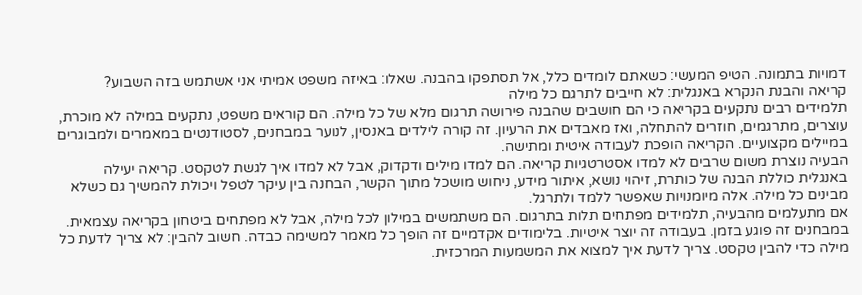דמויות בתמונה. הטיפ המעשי: כשאתם לומדים כלל, אל תסתפקו בהבנה. שאלו: באיזה משפט אמיתי אני אשתמש בזה השבוע?
קריאה והבנת הנקרא באנגלית: לא חייבים לתרגם כל מילה
תלמידים רבים נתקעים בקריאה כי הם חושבים שהבנה פירושה תרגום מלא של כל מילה. הם קוראים משפט, נתקעים במילה לא מוכרת, עוצרים, מתרגמים, חוזרים להתחלה, ואז מאבדים את הרעיון. זה קורה לילדים באנסין, לנוער במבחנים, לסטודנטים במאמרים ולמבוגרים במיילים מקצועיים. הקריאה הופכת לעבודה איטית ומתישה.
הבעיה נוצרת משום שרבים לא למדו אסטרטגיות קריאה. הם למדו מילים ודקדוק, אבל לא למדו איך לגשת לטקסט. קריאה יעילה באנגלית כוללת הבנה של כותרת, זיהוי נושא, איתור מידע, ניחוש מושכל מתוך הקשר, הבחנה בין עיקר לטפל ויכולת להמשיך גם כשלא מבינים כל מילה. אלה מיומנויות שאפשר ללמד ולתרגל.
אם מתעלמים מהבעיה, תלמידים מפתחים תלות בתרגום. הם משתמשים במילון לכל מילה, אבל לא מפתחים ביטחון בקריאה עצמאית. במבחנים זה פוגע בזמן. בעבודה זה יוצר איטיות. בלימודים אקדמיים זה הופך כל מאמר למשימה כבדה. חשוב להבין: לא צריך לדעת כל מילה כדי להבין טקסט. צריך לדעת איך למצוא את המשמעות המרכזית.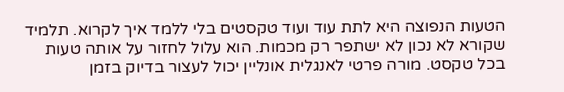הטעות הנפוצה היא לתת עוד ועוד טקסטים בלי ללמד איך לקרוא. תלמיד שקורא לא נכון לא ישתפר רק מכמות. הוא עלול לחזור על אותה טעות בכל טקסט. מורה פרטי לאנגלית אונליין יכול לעצור בדיוק בזמן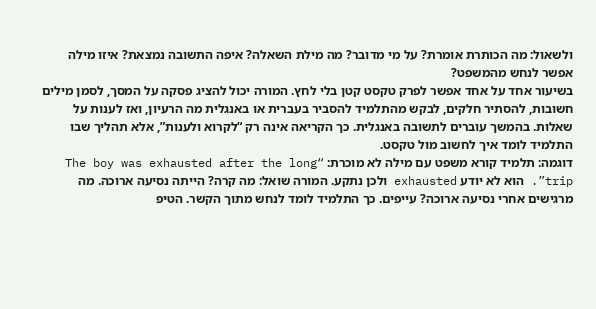ולשאול: מה הכותרת אומרת? על מי מדובר? מה מילת השאלה? איפה התשובה נמצאת? איזו מילה אפשר לנחש מהמשפט?
בשיעור אחד על אחד אפשר לפרק טקסט קטן בלי לחץ. המורה יכול להציג פסקה על המסך, לסמן מילים חשובות, להסתיר חלקים, לבקש מהתלמיד להסביר בעברית או באנגלית מה הרעיון, ואז לענות על שאלות. בהמשך עוברים לתשובה באנגלית. כך הקריאה אינה רק “לקרוא ולענות”, אלא תהליך שבו התלמיד לומד איך לחשוב מול טקסט.
דוגמה: תלמיד קורא משפט עם מילה לא מוכרת: “The boy was exhausted after the long trip”. הוא לא יודע exhausted ולכן נתקע. המורה שואל: מה קרה? הייתה נסיעה ארוכה. מה מרגישים אחרי נסיעה ארוכה? עייפים. כך התלמיד לומד לנחש מתוך הקשר. הטיפ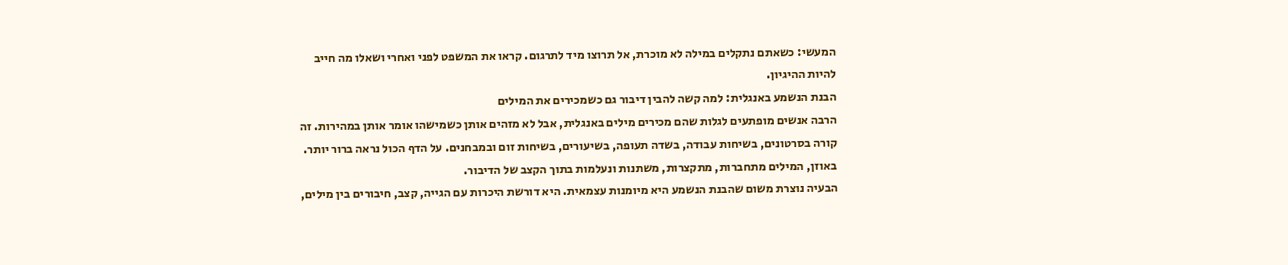המעשי: כשאתם נתקלים במילה לא מוכרת, אל תרוצו מיד לתרגום. קראו את המשפט לפני ואחרי ושאלו מה חייב להיות ההיגיון.
הבנת הנשמע באנגלית: למה קשה להבין דיבור גם כשמכירים את המילים
הרבה אנשים מופתעים לגלות שהם מכירים מילים באנגלית, אבל לא מזהים אותן כשמישהו אומר אותן במהירות. זה קורה בסרטונים, בשיחות עבודה, בשדה תעופה, בשיעורים, בשיחות זום ובמבחנים. על הדף הכול נראה ברור יותר. באוזן, המילים מתחברות, מתקצרות, משתנות ונעלמות בתוך הקצב של הדיבור.
הבעיה נוצרת משום שהבנת הנשמע היא מיומנות עצמאית. היא דורשת היכרות עם הגייה, קצב, חיבורים בין מילים,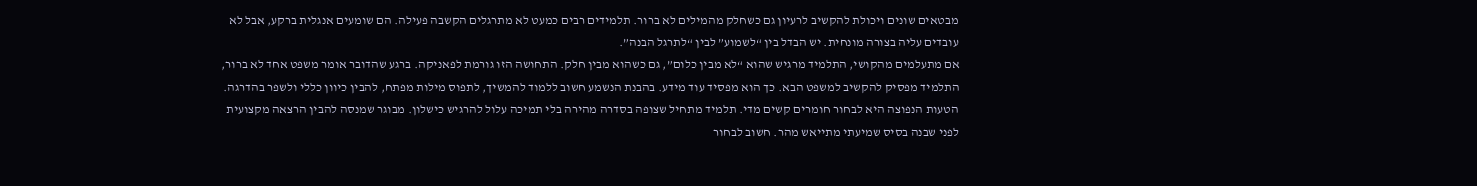מבטאים שונים ויכולת להקשיב לרעיון גם כשחלק מהמילים לא ברור. תלמידים רבים כמעט לא מתרגלים הקשבה פעילה. הם שומעים אנגלית ברקע, אבל לא עובדים עליה בצורה מונחית. יש הבדל בין “לשמוע” לבין “לתרגל הבנה”.
אם מתעלמים מהקושי, התלמיד מרגיש שהוא “לא מבין כלום”, גם כשהוא מבין חלק. התחושה הזו גורמת לפאניקה. ברגע שהדובר אומר משפט אחד לא ברור, התלמיד מפסיק להקשיב למשפט הבא. כך הוא מפסיד עוד מידע. בהבנת הנשמע חשוב ללמוד להמשיך, לתפוס מילות מפתח, להבין כיוון כללי ולשפר בהדרגה.
הטעות הנפוצה היא לבחור חומרים קשים מדי. תלמיד מתחיל שצופה בסדרה מהירה בלי תמיכה עלול להרגיש כישלון. מבוגר שמנסה להבין הרצאה מקצועית לפני שבנה בסיס שמיעתי מתייאש מהר. חשוב לבחור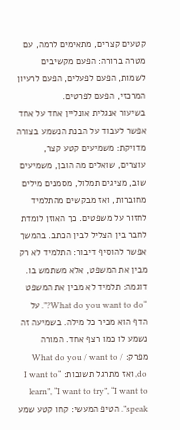קטעים קצרים, מתאימים לרמה, עם מטרה ברורה: הפעם מקשיבים לשמות, הפעם לפעלים, הפעם לרעיון המרכזי, הפעם לפרטים.
בשיעור אנגלית אונליין אחד על אחד אפשר לעבוד על הבנת הנשמע בצורה מדויקת: משמיעים קטע קצר, עוצרים, שואלים מה הובן, משמיעים שוב, מציגים תמלול, מסמנים מילים מחוברות, ואז מבקשים מהתלמיד לחזור על משפטים. כך האוזן לומדת לחבר בין הצליל לבין הכתב. בהמשך אפשר להוסיף דיבור: התלמיד לא רק מבין את המשפט, אלא משתמש בו.
דוגמה: תלמיד לא מבין את המשפט “What do you want to do?”. על הדף הוא מכיר כל מילה. בשמיעה זה נשמע לו כמו רצף אחד. המורה מפרק: What do you / want to / do, ואז מתרגל תשובות: “I want to learn”, “I want to try”, “I want to speak”. הטיפ המעשי: קחו קטע שמע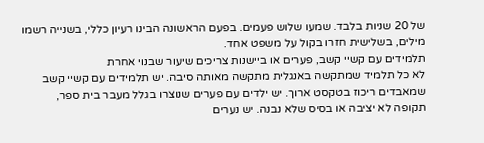של 20 שניות בלבד. שמעו שלוש פעמים. בפעם הראשונה הבינו רעיון כללי, בשנייה רשמו מילים, בשלישית חזרו בקול על משפט אחד.
תלמידים עם קשיי קשב, פערים או ביישנות צריכים שיעור שבנוי אחרת
לא כל תלמיד שמתקשה באנגלית מתקשה מאותה סיבה. יש תלמידים עם קשיי קשב שמאבדים ריכוז בטקסט ארוך. יש ילדים עם פערים שנוצרו בגלל מעבר בית ספר, תקופה לא יציבה או בסיס שלא נבנה. יש נערים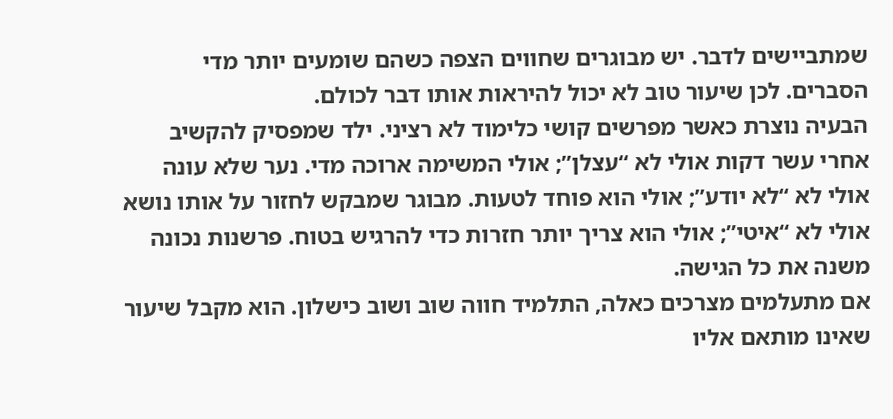שמתביישים לדבר. יש מבוגרים שחווים הצפה כשהם שומעים יותר מדי הסברים. לכן שיעור טוב לא יכול להיראות אותו דבר לכולם.
הבעיה נוצרת כאשר מפרשים קושי כלימוד לא רציני. ילד שמפסיק להקשיב אחרי עשר דקות אולי לא “עצלן”; אולי המשימה ארוכה מדי. נער שלא עונה אולי לא “לא יודע”; אולי הוא פוחד לטעות. מבוגר שמבקש לחזור על אותו נושא אולי לא “איטי”; אולי הוא צריך יותר חזרות כדי להרגיש בטוח. פרשנות נכונה משנה את כל הגישה.
אם מתעלמים מצרכים כאלה, התלמיד חווה שוב ושוב כישלון. הוא מקבל שיעור שאינו מותאם אליו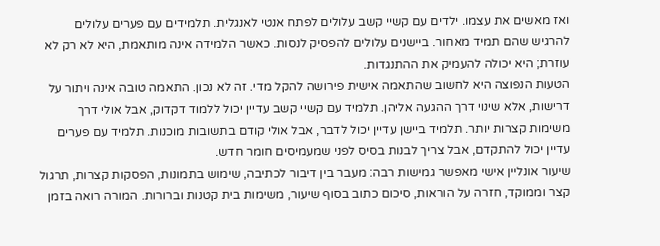ואז מאשים את עצמו. ילדים עם קשיי קשב עלולים לפתח אנטי לאנגלית. תלמידים עם פערים עלולים להרגיש שהם תמיד מאחור. ביישנים עלולים להפסיק לנסות. כאשר הלמידה אינה מותאמת, היא לא רק לא עוזרת; היא יכולה להעמיק את ההתנגדות.
הטעות הנפוצה היא לחשוב שהתאמה אישית פירושה להקל מדי. זה לא נכון. התאמה טובה אינה ויתור על דרישות, אלא שינוי דרך ההגעה אליהן. תלמיד עם קשיי קשב עדיין יכול ללמוד דקדוק, אבל אולי דרך משימות קצרות יותר. תלמיד ביישן עדיין יכול לדבר, אבל אולי קודם בתשובות מוכנות. תלמיד עם פערים עדיין יכול להתקדם, אבל צריך לבנות בסיס לפני שמעמיסים חומר חדש.
שיעור אונליין אישי מאפשר גמישות רבה: מעבר בין דיבור לכתיבה, שימוש בתמונות, הפסקות קצרות, תרגול קצר וממוקד, חזרה על הוראות, סיכום כתוב בסוף שיעור, משימות בית קטנות וברורות. המורה רואה בזמן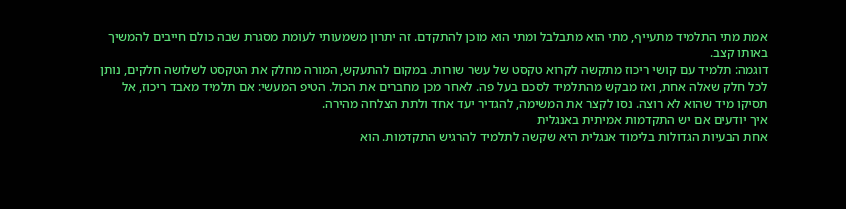אמת מתי התלמיד מתעייף, מתי הוא מתבלבל ומתי הוא מוכן להתקדם. זה יתרון משמעותי לעומת מסגרת שבה כולם חייבים להמשיך באותו קצב.
דוגמה: תלמיד עם קושי ריכוז מתקשה לקרוא טקסט של עשר שורות. במקום להתעקש, המורה מחלק את הטקסט לשלושה חלקים, נותן לכל חלק שאלה אחת, ואז מבקש מהתלמיד לסכם בעל פה. לאחר מכן מחברים את הכול. הטיפ המעשי: אם תלמיד מאבד ריכוז, אל תסיקו מיד שהוא לא רוצה. נסו לקצר את המשימה, להגדיר יעד אחד ולתת הצלחה מהירה.
איך יודעים אם יש התקדמות אמיתית באנגלית
אחת הבעיות הגדולות בלימוד אנגלית היא שקשה לתלמיד להרגיש התקדמות. הוא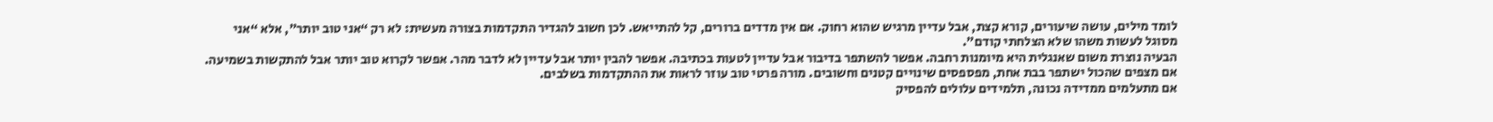לומד מילים, עושה שיעורים, קורא קצת, אבל עדיין מרגיש שהוא רחוק. אם אין מדדים ברורים, קל להתייאש. לכן חשוב להגדיר התקדמות בצורה מעשית: לא רק “אני טוב יותר”, אלא “אני מסוגל לעשות משהו שלא הצלחתי קודם”.
הבעיה נוצרת משום שאנגלית היא מיומנות רחבה. אפשר להשתפר בדיבור אבל עדיין לטעות בכתיבה. אפשר להבין יותר אבל עדיין לא לדבר מהר. אפשר לקרוא טוב יותר אבל להתקשות בשמיעה. אם מצפים שהכול ישתפר בבת אחת, מפספסים שינויים קטנים וחשובים. מורה פרטי טוב עוזר לראות את ההתקדמות בשלבים.
אם מתעלמים ממדידה נכונה, תלמידים עלולים להפסיק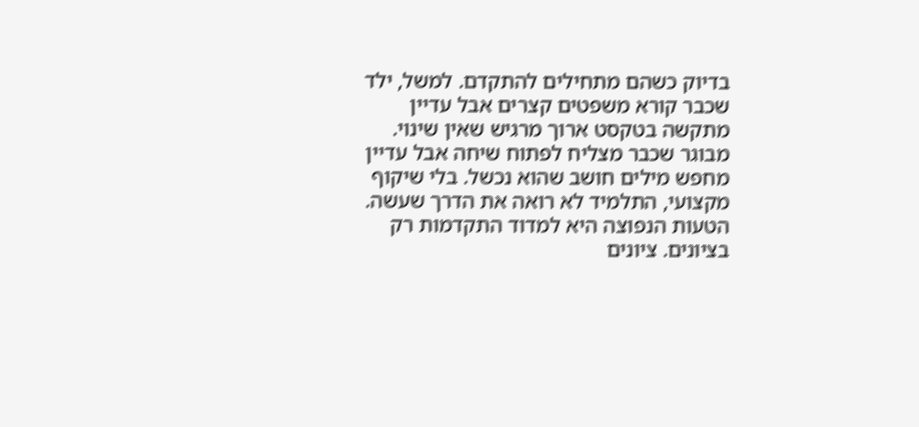בדיוק כשהם מתחילים להתקדם. למשל, ילד שכבר קורא משפטים קצרים אבל עדיין מתקשה בטקסט ארוך מרגיש שאין שינוי. מבוגר שכבר מצליח לפתוח שיחה אבל עדיין מחפש מילים חושב שהוא נכשל. בלי שיקוף מקצועי, התלמיד לא רואה את הדרך שעשה.
הטעות הנפוצה היא למדוד התקדמות רק בציונים. ציונים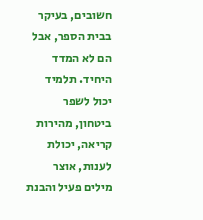חשובים, בעיקר בבית הספר, אבל הם לא המדד היחיד. תלמיד יכול לשפר ביטחון, מהירות קריאה, יכולת לענות, אוצר מילים פעיל והבנת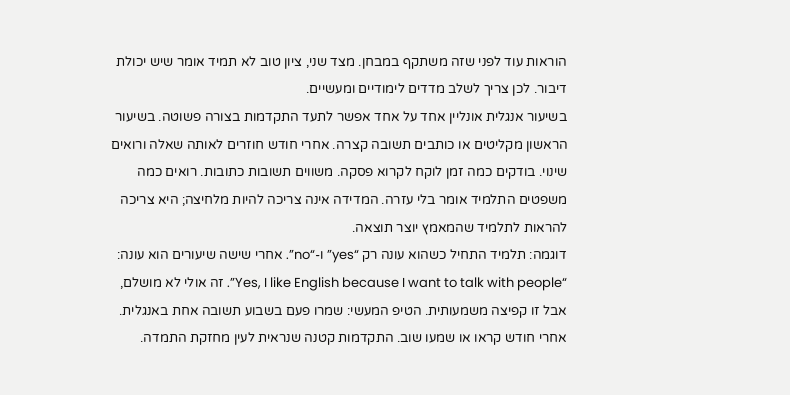הוראות עוד לפני שזה משתקף במבחן. מצד שני, ציון טוב לא תמיד אומר שיש יכולת דיבור. לכן צריך לשלב מדדים לימודיים ומעשיים.
בשיעור אנגלית אונליין אחד על אחד אפשר לתעד התקדמות בצורה פשוטה. בשיעור הראשון מקליטים או כותבים תשובה קצרה. אחרי חודש חוזרים לאותה שאלה ורואים שינוי. בודקים כמה זמן לוקח לקרוא פסקה. משווים תשובות כתובות. רואים כמה משפטים התלמיד אומר בלי עזרה. המדידה אינה צריכה להיות מלחיצה; היא צריכה להראות לתלמיד שהמאמץ יוצר תוצאה.
דוגמה: תלמיד התחיל כשהוא עונה רק “yes” ו-“no”. אחרי שישה שיעורים הוא עונה: “Yes, I like English because I want to talk with people”. זה אולי לא מושלם, אבל זו קפיצה משמעותית. הטיפ המעשי: שמרו פעם בשבוע תשובה אחת באנגלית. אחרי חודש קראו או שמעו שוב. התקדמות קטנה שנראית לעין מחזקת התמדה.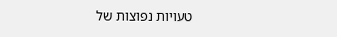טעויות נפוצות של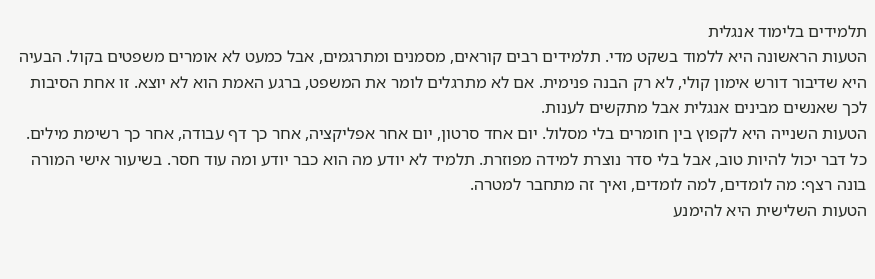תלמידים בלימוד אנגלית
הטעות הראשונה היא ללמוד בשקט מדי. תלמידים רבים קוראים, מסמנים ומתרגמים, אבל כמעט לא אומרים משפטים בקול. הבעיה היא שדיבור דורש אימון קולי, לא רק הבנה פנימית. אם לא מתרגלים לומר את המשפט, ברגע האמת הוא לא יוצא. זו אחת הסיבות לכך שאנשים מבינים אנגלית אבל מתקשים לענות.
הטעות השנייה היא לקפוץ בין חומרים בלי מסלול. יום אחד סרטון, יום אחר אפליקציה, אחר כך דף עבודה, אחר כך רשימת מילים. כל דבר יכול להיות טוב, אבל בלי סדר נוצרת למידה מפוזרת. תלמיד לא יודע מה הוא כבר יודע ומה עוד חסר. בשיעור אישי המורה בונה רצף: מה לומדים, למה לומדים, ואיך זה מתחבר למטרה.
הטעות השלישית היא להימנע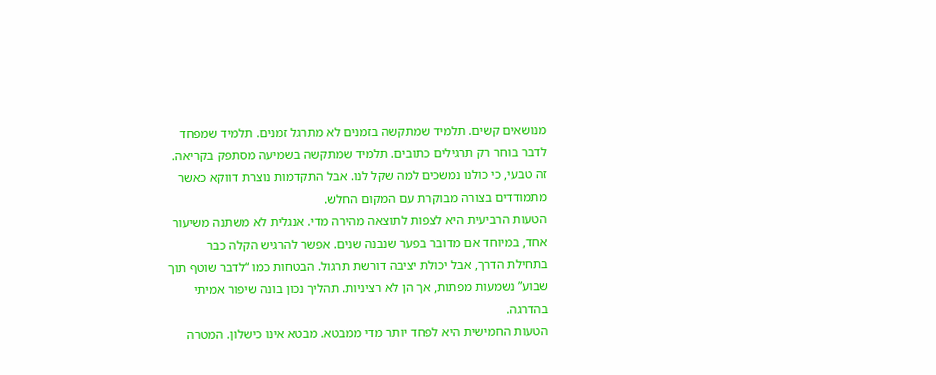מנושאים קשים. תלמיד שמתקשה בזמנים לא מתרגל זמנים. תלמיד שמפחד לדבר בוחר רק תרגילים כתובים. תלמיד שמתקשה בשמיעה מסתפק בקריאה. זה טבעי, כי כולנו נמשכים למה שקל לנו. אבל התקדמות נוצרת דווקא כאשר מתמודדים בצורה מבוקרת עם המקום החלש.
הטעות הרביעית היא לצפות לתוצאה מהירה מדי. אנגלית לא משתנה משיעור אחד, במיוחד אם מדובר בפער שנבנה שנים. אפשר להרגיש הקלה כבר בתחילת הדרך, אבל יכולת יציבה דורשת תרגול. הבטחות כמו “לדבר שוטף תוך שבוע” נשמעות מפתות, אך הן לא רציניות. תהליך נכון בונה שיפור אמיתי בהדרגה.
הטעות החמישית היא לפחד יותר מדי ממבטא. מבטא אינו כישלון. המטרה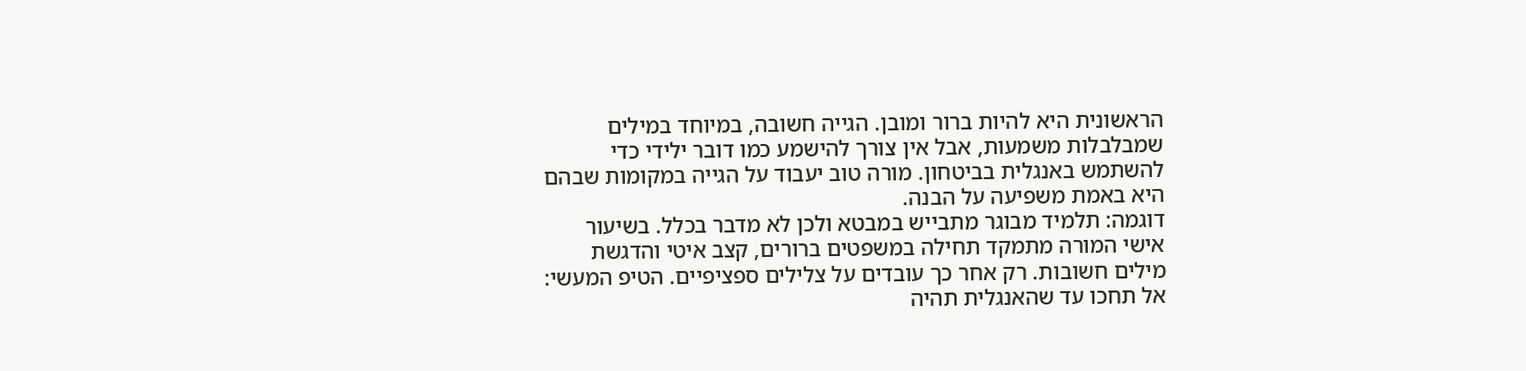הראשונית היא להיות ברור ומובן. הגייה חשובה, במיוחד במילים שמבלבלות משמעות, אבל אין צורך להישמע כמו דובר ילידי כדי להשתמש באנגלית בביטחון. מורה טוב יעבוד על הגייה במקומות שבהם היא באמת משפיעה על הבנה.
דוגמה: תלמיד מבוגר מתבייש במבטא ולכן לא מדבר בכלל. בשיעור אישי המורה מתמקד תחילה במשפטים ברורים, קצב איטי והדגשת מילים חשובות. רק אחר כך עובדים על צלילים ספציפיים. הטיפ המעשי: אל תחכו עד שהאנגלית תהיה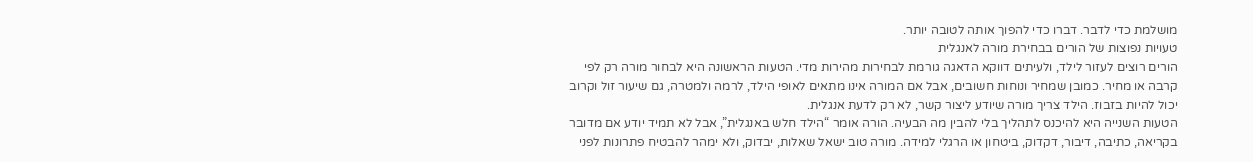מושלמת כדי לדבר. דברו כדי להפוך אותה לטובה יותר.
טעויות נפוצות של הורים בבחירת מורה לאנגלית
הורים רוצים לעזור לילד, ולעיתים דווקא הדאגה גורמת לבחירות מהירות מדי. הטעות הראשונה היא לבחור מורה רק לפי קרבה או מחיר. כמובן שמחיר ונוחות חשובים, אבל אם המורה אינו מתאים לאופי הילד, לרמה ולמטרה, גם שיעור זול וקרוב יכול להיות בזבוז. הילד צריך מורה שיודע ליצור קשר, לא רק לדעת אנגלית.
הטעות השנייה היא להיכנס לתהליך בלי להבין מה הבעיה. הורה אומר “הילד חלש באנגלית”, אבל לא תמיד יודע אם מדובר בקריאה, כתיבה, דיבור, דקדוק, ביטחון או הרגלי למידה. מורה טוב ישאל שאלות, יבדוק, ולא ימהר להבטיח פתרונות לפני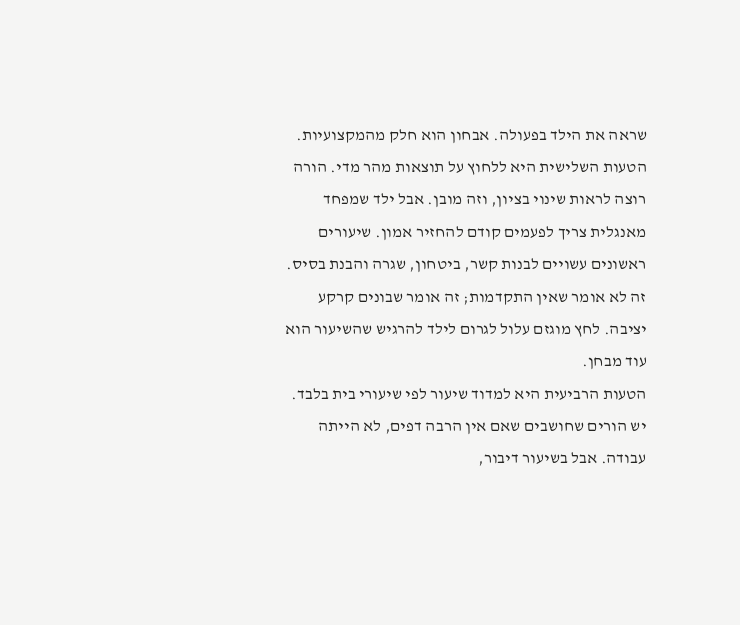שראה את הילד בפעולה. אבחון הוא חלק מהמקצועיות.
הטעות השלישית היא ללחוץ על תוצאות מהר מדי. הורה רוצה לראות שינוי בציון, וזה מובן. אבל ילד שמפחד מאנגלית צריך לפעמים קודם להחזיר אמון. שיעורים ראשונים עשויים לבנות קשר, ביטחון, שגרה והבנת בסיס. זה לא אומר שאין התקדמות; זה אומר שבונים קרקע יציבה. לחץ מוגזם עלול לגרום לילד להרגיש שהשיעור הוא עוד מבחן.
הטעות הרביעית היא למדוד שיעור לפי שיעורי בית בלבד. יש הורים שחושבים שאם אין הרבה דפים, לא הייתה עבודה. אבל בשיעור דיבור,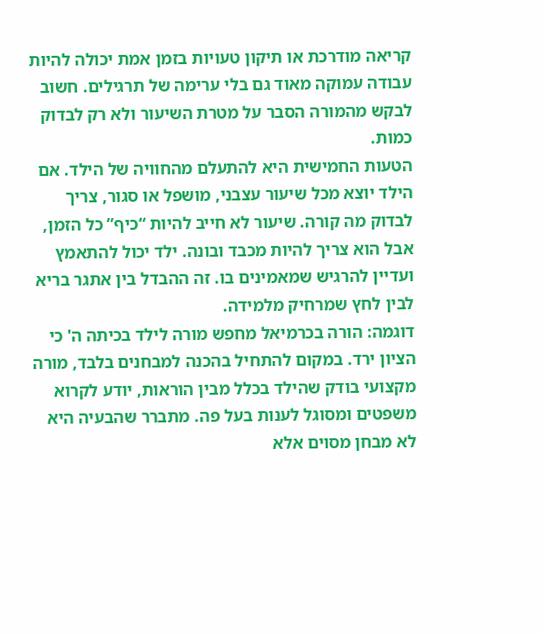קריאה מודרכת או תיקון טעויות בזמן אמת יכולה להיות עבודה עמוקה מאוד גם בלי ערימה של תרגילים. חשוב לבקש מהמורה הסבר על מטרת השיעור ולא רק לבדוק כמות.
הטעות החמישית היא להתעלם מהחוויה של הילד. אם הילד יוצא מכל שיעור עצבני, מושפל או סגור, צריך לבדוק מה קורה. שיעור לא חייב להיות “כיף” כל הזמן, אבל הוא צריך להיות מכבד ובונה. ילד יכול להתאמץ ועדיין להרגיש שמאמינים בו. זה ההבדל בין אתגר בריא לבין לחץ שמרחיק מלמידה.
דוגמה: הורה בכרמיאל מחפש מורה לילד בכיתה ה' כי הציון ירד. במקום להתחיל בהכנה למבחנים בלבד, מורה מקצועי בודק שהילד בכלל מבין הוראות, יודע לקרוא משפטים ומסוגל לענות בעל פה. מתברר שהבעיה היא לא מבחן מסוים אלא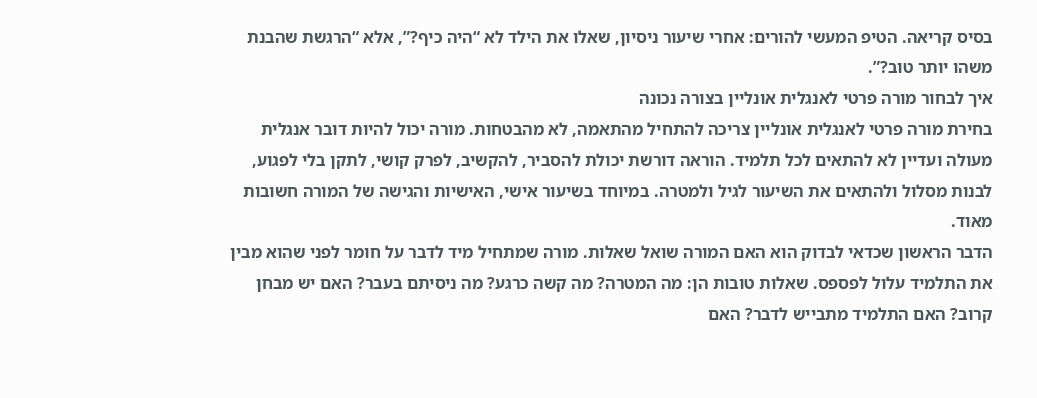בסיס קריאה. הטיפ המעשי להורים: אחרי שיעור ניסיון, שאלו את הילד לא “היה כיף?”, אלא “הרגשת שהבנת משהו יותר טוב?”.
איך לבחור מורה פרטי לאנגלית אונליין בצורה נכונה
בחירת מורה פרטי לאנגלית אונליין צריכה להתחיל מהתאמה, לא מהבטחות. מורה יכול להיות דובר אנגלית מעולה ועדיין לא להתאים לכל תלמיד. הוראה דורשת יכולת להסביר, להקשיב, לפרק קושי, לתקן בלי לפגוע, לבנות מסלול ולהתאים את השיעור לגיל ולמטרה. במיוחד בשיעור אישי, האישיות והגישה של המורה חשובות מאוד.
הדבר הראשון שכדאי לבדוק הוא האם המורה שואל שאלות. מורה שמתחיל מיד לדבר על חומר לפני שהוא מבין את התלמיד עלול לפספס. שאלות טובות הן: מה המטרה? מה קשה כרגע? מה ניסיתם בעבר? האם יש מבחן קרוב? האם התלמיד מתבייש לדבר? האם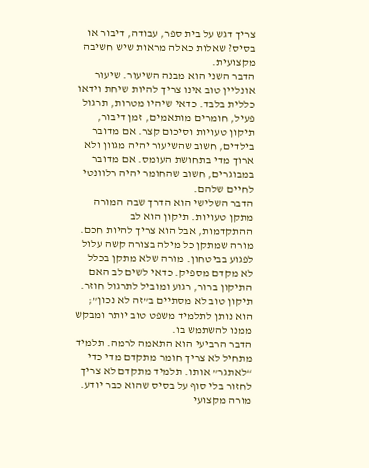צריך דגש על בית ספר, עבודה, דיבור או בסיס? שאלות כאלה מראות שיש חשיבה מקצועית.
הדבר השני הוא מבנה השיעור. שיעור אונליין טוב אינו צריך להיות שיחת וידאו כללית בלבד. כדאי שיהיו מטרות, תרגול פעיל, חומרים מותאמים, זמן דיבור, תיקון טעויות וסיכום קצר. אם מדובר בילדים, חשוב שהשיעור יהיה מגוון ולא ארוך מדי בתחושת העומס. אם מדובר במבוגרים, חשוב שהחומר יהיה רלוונטי לחיים שלהם.
הדבר השלישי הוא הדרך שבה המורה מתקן טעויות. תיקון הוא לב ההתקדמות, אבל הוא צריך להיות חכם. מורה שמתקן כל מילה בצורה קשה עלול לפגוע בביטחון. מורה שלא מתקן בכלל לא מקדם מספיק. כדאי לשים לב האם התיקון ברור, רגוע ומוביל לתרגול חוזר. תיקון טוב לא מסתיים ב”זה לא נכון”; הוא נותן לתלמיד משפט טוב יותר ומבקש ממנו להשתמש בו.
הדבר הרביעי הוא התאמה לרמה. תלמיד מתחיל לא צריך חומר מתקדם מדי כדי “לאתגר” אותו. תלמיד מתקדם לא צריך לחזור בלי סוף על בסיס שהוא כבר יודע. מורה מקצועי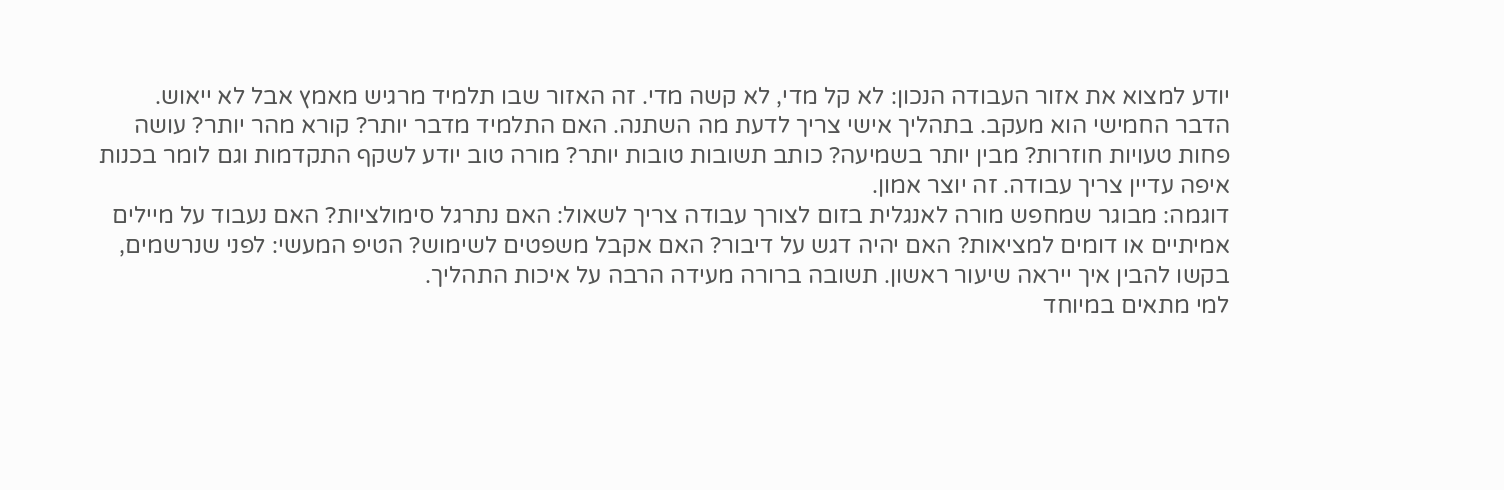יודע למצוא את אזור העבודה הנכון: לא קל מדי, לא קשה מדי. זה האזור שבו תלמיד מרגיש מאמץ אבל לא ייאוש.
הדבר החמישי הוא מעקב. בתהליך אישי צריך לדעת מה השתנה. האם התלמיד מדבר יותר? קורא מהר יותר? עושה פחות טעויות חוזרות? מבין יותר בשמיעה? כותב תשובות טובות יותר? מורה טוב יודע לשקף התקדמות וגם לומר בכנות איפה עדיין צריך עבודה. זה יוצר אמון.
דוגמה: מבוגר שמחפש מורה לאנגלית בזום לצורך עבודה צריך לשאול: האם נתרגל סימולציות? האם נעבוד על מיילים אמיתיים או דומים למציאות? האם יהיה דגש על דיבור? האם אקבל משפטים לשימוש? הטיפ המעשי: לפני שנרשמים, בקשו להבין איך ייראה שיעור ראשון. תשובה ברורה מעידה הרבה על איכות התהליך.
למי מתאים במיוחד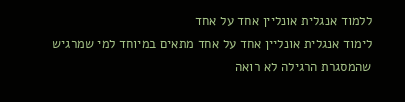ללמוד אנגלית אונליין אחד על אחד
לימוד אנגלית אונליין אחד על אחד מתאים במיוחד למי שמרגיש שהמסגרת הרגילה לא רואה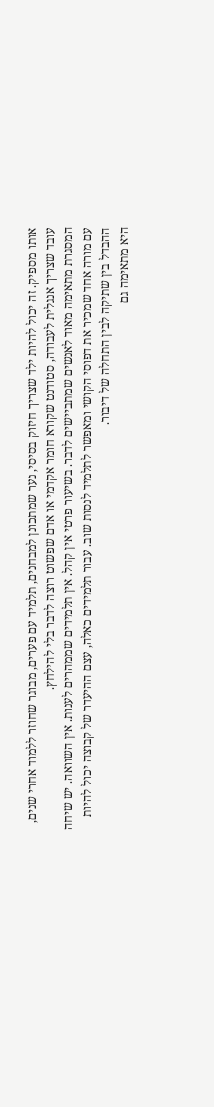אותו מספיק. זה יכול להיות ילד שצריך חיזוק בסיסי, נער שמתכונן למבחנים, תלמיד עם פערים, מבוגר שחוזר ללמוד אחרי שנים, עובד שצריך אנגלית לעבודה, סטודנט שקורא חומר אקדמי או אדם שפשוט רוצה לדבר בלי להילחץ.
המסגרת מתאימה מאוד לאנשים שמתביישים לדבר. בשיעור פרטי אין קהל. אין תלמידים שממהרים לענות. אין השוואה. יש שיחה עם מורה אחד שמכיר את דפוסי הקושי ומאפשר לתלמיד לנסות שוב. עבור תלמידים כאלה, עצם ההיעדר של קבוצה יכול להיות ההבדל בין שתיקה לבין התחלה של דיבור.
היא מתאימה גם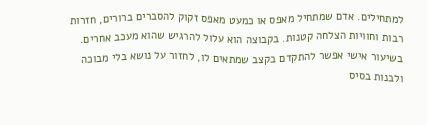למתחילים. אדם שמתחיל מאפס או כמעט מאפס זקוק להסברים ברורים, חזרות רבות וחוויות הצלחה קטנות. בקבוצה הוא עלול להרגיש שהוא מעכב אחרים. בשיעור אישי אפשר להתקדם בקצב שמתאים לו, לחזור על נושא בלי מבוכה ולבנות בסיס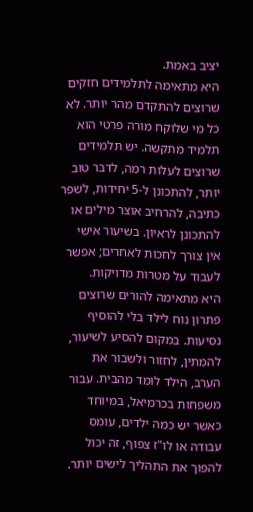יציב באמת.
היא מתאימה לתלמידים חזקים שרוצים להתקדם מהר יותר. לא כל מי שלוקח מורה פרטי הוא תלמיד מתקשה. יש תלמידים שרוצים לעלות רמה, לדבר טוב יותר, להתכונן ל-5 יחידות, לשפר כתיבה, להרחיב אוצר מילים או להתכונן לראיון. בשיעור אישי אין צורך לחכות לאחרים; אפשר לעבוד על מטרות מדויקות.
היא מתאימה להורים שרוצים פתרון נוח לילד בלי להוסיף נסיעות. במקום להסיע לשיעור, להמתין, לחזור ולשבור את הערב, הילד לומד מהבית. עבור משפחות בכרמיאל, במיוחד כאשר יש כמה ילדים, עומס עבודה או לו"ז צפוף, זה יכול להפוך את התהליך לישים יותר.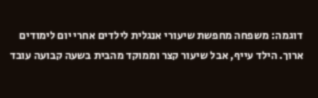דוגמה: משפחה מחפשת שיעורי אנגלית לילדים אחרי יום לימודים ארוך. הילד עייף, אבל שיעור קצר וממוקד מהבית בשעה קבועה עובד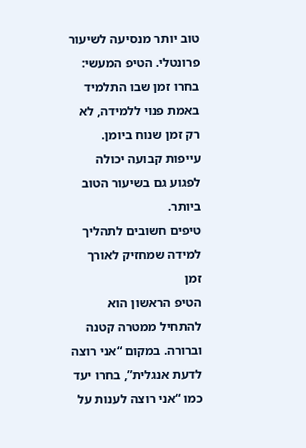טוב יותר מנסיעה לשיעור פרונטלי. הטיפ המעשי: בחרו זמן שבו התלמיד באמת פנוי ללמידה, לא רק זמן שנוח ביומן. עייפות קבועה יכולה לפגוע גם בשיעור הטוב ביותר.
טיפים חשובים לתהליך למידה שמחזיק לאורך זמן
הטיפ הראשון הוא להתחיל ממטרה קטנה וברורה. במקום “אני רוצה לדעת אנגלית”, בחרו יעד כמו “אני רוצה לענות על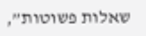שאלות פשוטות”,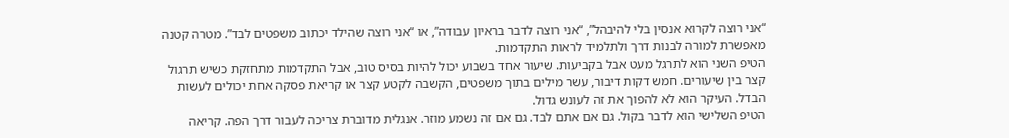“אני רוצה לקרוא אנסין בלי להיבהל”, “אני רוצה לדבר בראיון עבודה”, או “אני רוצה שהילד יכתוב משפטים לבד”. מטרה קטנה מאפשרת למורה לבנות דרך ולתלמיד לראות התקדמות.
הטיפ השני הוא לתרגל מעט אבל בקביעות. שיעור אחד בשבוע יכול להיות בסיס טוב, אבל התקדמות מתחזקת כשיש תרגול קצר בין שיעורים. חמש דקות דיבור, עשר מילים בתוך משפטים, הקשבה לקטע קצר או קריאת פסקה אחת יכולים לעשות הבדל. העיקר הוא לא להפוך את זה לעונש גדול.
הטיפ השלישי הוא לדבר בקול. גם אם אתם לבד. גם אם זה נשמע מוזר. אנגלית מדוברת צריכה לעבור דרך הפה. קריאה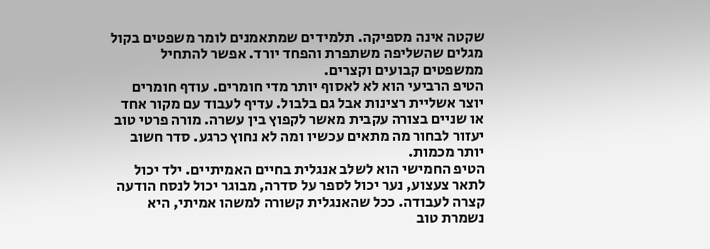שקטה אינה מספיקה. תלמידים שמתאמנים לומר משפטים בקול מגלים שהשליפה משתפרת והפחד יורד. אפשר להתחיל ממשפטים קבועים וקצרים.
הטיפ הרביעי הוא לא לאסוף יותר מדי חומרים. עודף חומרים יוצר אשליית רצינות אבל גם בלבול. עדיף לעבוד עם מקור אחד או שניים בצורה עקבית מאשר לקפוץ בין עשרה. מורה פרטי טוב יעזור לבחור מה מתאים עכשיו ומה לא נחוץ כרגע. סדר חשוב יותר מכמות.
הטיפ החמישי הוא לשלב אנגלית בחיים האמיתיים. ילד יכול לתאר צעצוע, נער יכול לספר על סדרה, מבוגר יכול לנסח הודעה קצרה לעבודה. ככל שהאנגלית קשורה למשהו אמיתי, היא נשמרת טוב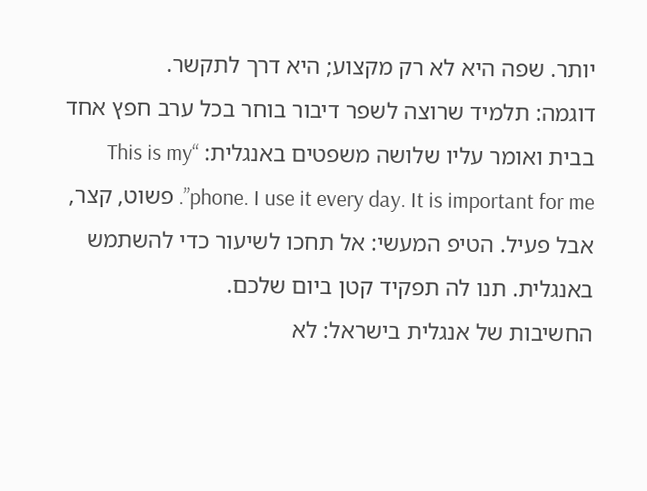יותר. שפה היא לא רק מקצוע; היא דרך לתקשר.
דוגמה: תלמיד שרוצה לשפר דיבור בוחר בכל ערב חפץ אחד בבית ואומר עליו שלושה משפטים באנגלית: “This is my phone. I use it every day. It is important for me”. פשוט, קצר, אבל פעיל. הטיפ המעשי: אל תחכו לשיעור כדי להשתמש באנגלית. תנו לה תפקיד קטן ביום שלכם.
החשיבות של אנגלית בישראל: לא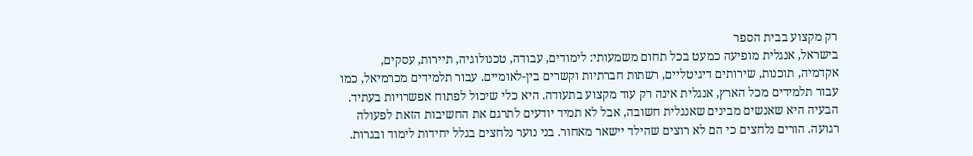רק מקצוע בבית הספר
בישראל, אנגלית מופיעה כמעט בכל תחום משמעותי: לימודים, עבודה, טכנולוגיה, תיירות, עסקים, אקדמיה, תוכנות, שירותים דיגיטליים, רשתות חברתיות וקשרים בין-לאומיים. עבור תלמידים מכרמיאל, כמו עבור תלמידים מכל הארץ, אנגלית אינה רק עוד מקצוע בתעודה. היא כלי שיכול לפתוח אפשרויות בעתיד.
הבעיה היא שאנשים מבינים שאנגלית חשובה, אבל לא תמיד יודעים לתרגם את החשיבות הזאת לפעולה רגועה. הורים נלחצים כי הם לא רוצים שהילד יישאר מאחור. בני נוער נלחצים בגלל יחידות לימוד ובגרות.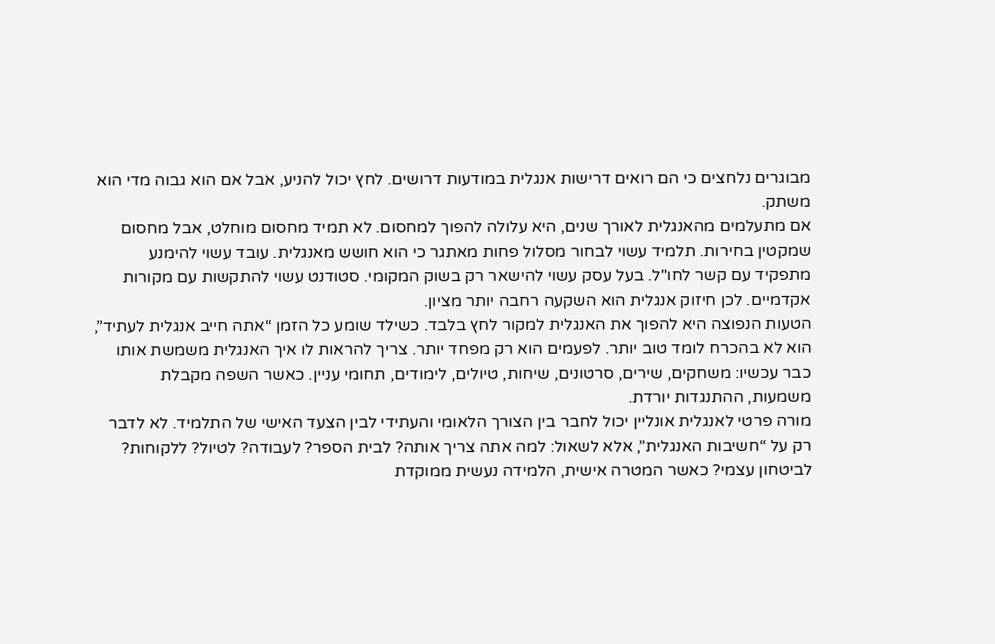מבוגרים נלחצים כי הם רואים דרישות אנגלית במודעות דרושים. לחץ יכול להניע, אבל אם הוא גבוה מדי הוא משתק.
אם מתעלמים מהאנגלית לאורך שנים, היא עלולה להפוך למחסום. לא תמיד מחסום מוחלט, אבל מחסום שמקטין בחירות. תלמיד עשוי לבחור מסלול פחות מאתגר כי הוא חושש מאנגלית. עובד עשוי להימנע מתפקיד עם קשר לחו"ל. בעל עסק עשוי להישאר רק בשוק המקומי. סטודנט עשוי להתקשות עם מקורות אקדמיים. לכן חיזוק אנגלית הוא השקעה רחבה יותר מציון.
הטעות הנפוצה היא להפוך את האנגלית למקור לחץ בלבד. כשילד שומע כל הזמן “אתה חייב אנגלית לעתיד”, הוא לא בהכרח לומד טוב יותר. לפעמים הוא רק מפחד יותר. צריך להראות לו איך האנגלית משמשת אותו כבר עכשיו: משחקים, שירים, סרטונים, שיחות, טיולים, לימודים, תחומי עניין. כאשר השפה מקבלת משמעות, ההתנגדות יורדת.
מורה פרטי לאנגלית אונליין יכול לחבר בין הצורך הלאומי והעתידי לבין הצעד האישי של התלמיד. לא לדבר רק על “חשיבות האנגלית”, אלא לשאול: למה אתה צריך אותה? לבית הספר? לעבודה? לטיול? ללקוחות? לביטחון עצמי? כאשר המטרה אישית, הלמידה נעשית ממוקדת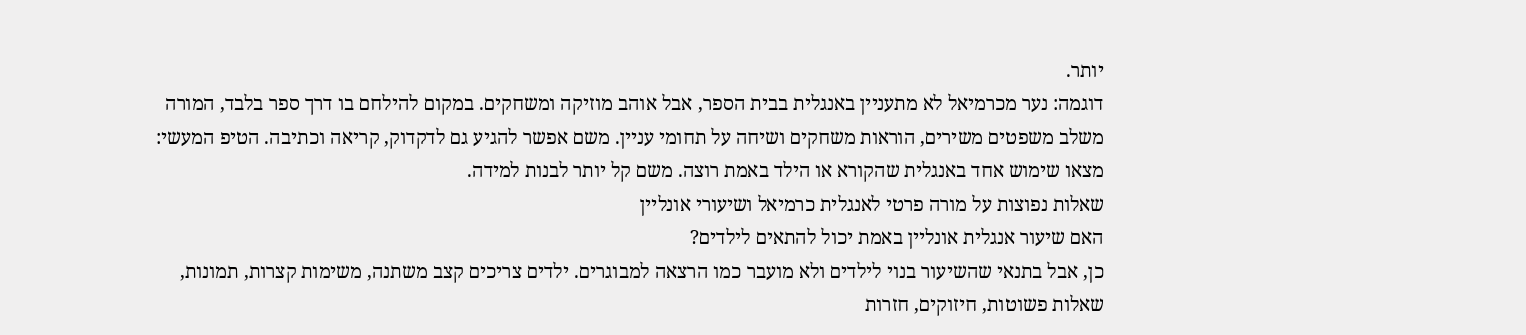יותר.
דוגמה: נער מכרמיאל לא מתעניין באנגלית בבית הספר, אבל אוהב מוזיקה ומשחקים. במקום להילחם בו דרך ספר בלבד, המורה משלב משפטים משירים, הוראות משחקים ושיחה על תחומי עניין. משם אפשר להגיע גם לדקדוק, קריאה וכתיבה. הטיפ המעשי: מצאו שימוש אחד באנגלית שהקורא או הילד באמת רוצה. משם קל יותר לבנות למידה.
שאלות נפוצות על מורה פרטי לאנגלית כרמיאל ושיעורי אונליין
האם שיעור אנגלית אונליין באמת יכול להתאים לילדים?
כן, אבל בתנאי שהשיעור בנוי לילדים ולא מועבר כמו הרצאה למבוגרים. ילדים צריכים קצב משתנה, משימות קצרות, תמונות, שאלות פשוטות, חיזוקים, חזרות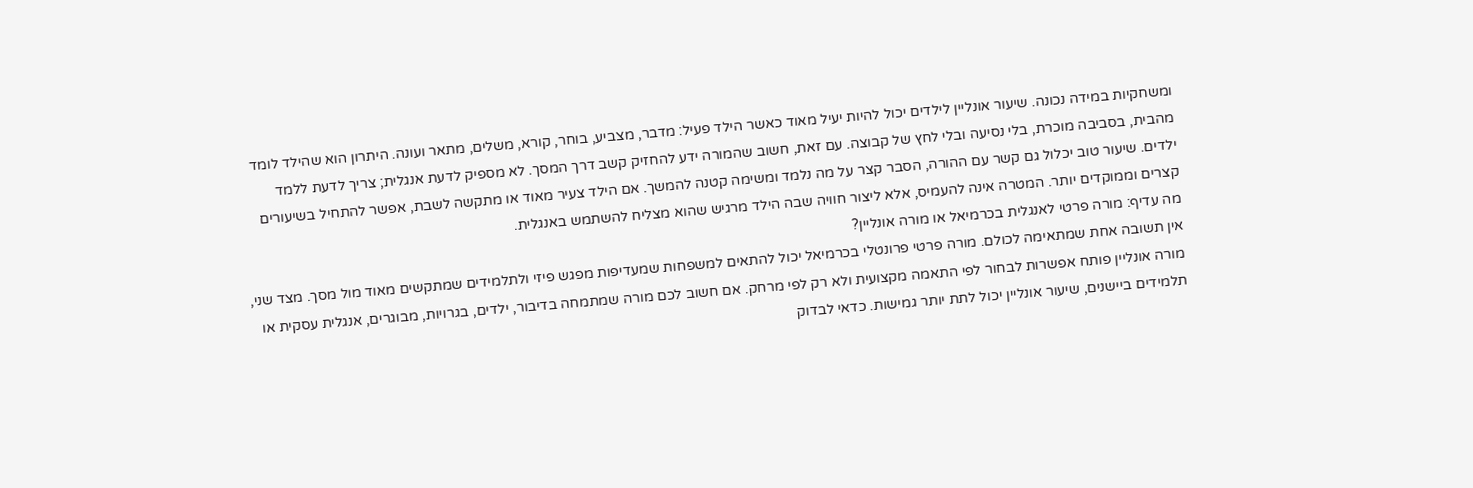ומשחקיות במידה נכונה. שיעור אונליין לילדים יכול להיות יעיל מאוד כאשר הילד פעיל: מדבר, מצביע, בוחר, קורא, משלים, מתאר ועונה. היתרון הוא שהילד לומד מהבית, בסביבה מוכרת, בלי נסיעה ובלי לחץ של קבוצה. עם זאת, חשוב שהמורה ידע להחזיק קשב דרך המסך. לא מספיק לדעת אנגלית; צריך לדעת ללמד ילדים. שיעור טוב יכלול גם קשר עם ההורה, הסבר קצר על מה נלמד ומשימה קטנה להמשך. אם הילד צעיר מאוד או מתקשה לשבת, אפשר להתחיל בשיעורים קצרים וממוקדים יותר. המטרה אינה להעמיס, אלא ליצור חוויה שבה הילד מרגיש שהוא מצליח להשתמש באנגלית.
מה עדיף: מורה פרטי לאנגלית בכרמיאל או מורה אונליין?
אין תשובה אחת שמתאימה לכולם. מורה פרטי פרונטלי בכרמיאל יכול להתאים למשפחות שמעדיפות מפגש פיזי ולתלמידים שמתקשים מאוד מול מסך. מצד שני, מורה אונליין פותח אפשרות לבחור לפי התאמה מקצועית ולא רק לפי מרחק. אם חשוב לכם מורה שמתמחה בדיבור, ילדים, בגרויות, מבוגרים, אנגלית עסקית או תלמידים ביישנים, שיעור אונליין יכול לתת יותר גמישות. כדאי לבדוק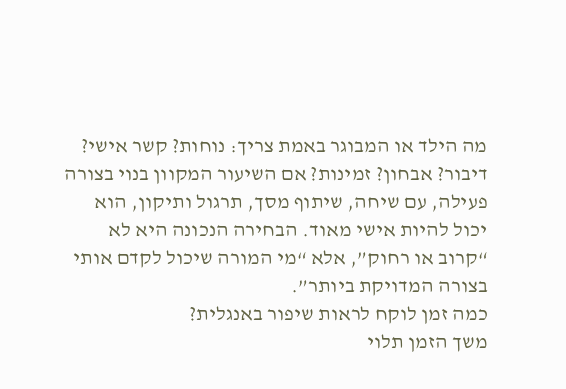מה הילד או המבוגר באמת צריך: נוחות? קשר אישי? דיבור? אבחון? זמינות? אם השיעור המקוון בנוי בצורה פעילה, עם שיחה, שיתוף מסך, תרגול ותיקון, הוא יכול להיות אישי מאוד. הבחירה הנכונה היא לא “קרוב או רחוק”, אלא “מי המורה שיכול לקדם אותי בצורה המדויקת ביותר”.
כמה זמן לוקח לראות שיפור באנגלית?
משך הזמן תלוי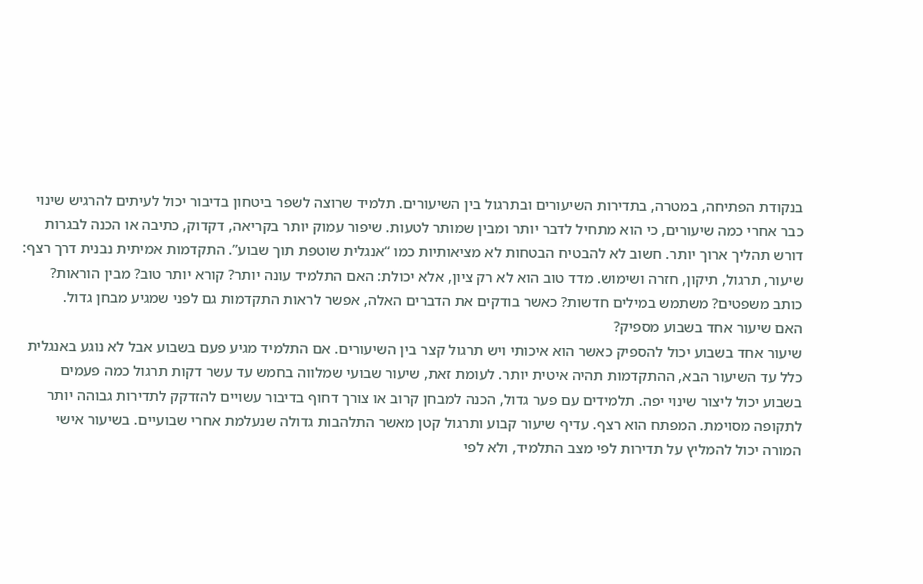בנקודת הפתיחה, במטרה, בתדירות השיעורים ובתרגול בין השיעורים. תלמיד שרוצה לשפר ביטחון בדיבור יכול לעיתים להרגיש שינוי כבר אחרי כמה שיעורים, כי הוא מתחיל לדבר יותר ומבין שמותר לטעות. שיפור עמוק יותר בקריאה, דקדוק, כתיבה או הכנה לבגרות דורש תהליך ארוך יותר. חשוב לא להבטיח הבטחות לא מציאותיות כמו “אנגלית שוטפת תוך שבוע”. התקדמות אמיתית נבנית דרך רצף: שיעור, תרגול, תיקון, חזרה ושימוש. מדד טוב הוא לא רק ציון, אלא יכולת: האם התלמיד עונה יותר? קורא יותר טוב? מבין הוראות? כותב משפטים? משתמש במילים חדשות? כאשר בודקים את הדברים האלה, אפשר לראות התקדמות גם לפני שמגיע מבחן גדול.
האם שיעור אחד בשבוע מספיק?
שיעור אחד בשבוע יכול להספיק כאשר הוא איכותי ויש תרגול קצר בין השיעורים. אם התלמיד מגיע פעם בשבוע אבל לא נוגע באנגלית כלל עד השיעור הבא, ההתקדמות תהיה איטית יותר. לעומת זאת, שיעור שבועי שמלווה בחמש עד עשר דקות תרגול כמה פעמים בשבוע יכול ליצור שינוי יפה. תלמידים עם פער גדול, הכנה למבחן קרוב או צורך דחוף בדיבור עשויים להזדקק לתדירות גבוהה יותר לתקופה מסוימת. המפתח הוא רצף. עדיף שיעור קבוע ותרגול קטן מאשר התלהבות גדולה שנעלמת אחרי שבועיים. בשיעור אישי המורה יכול להמליץ על תדירות לפי מצב התלמיד, ולא לפי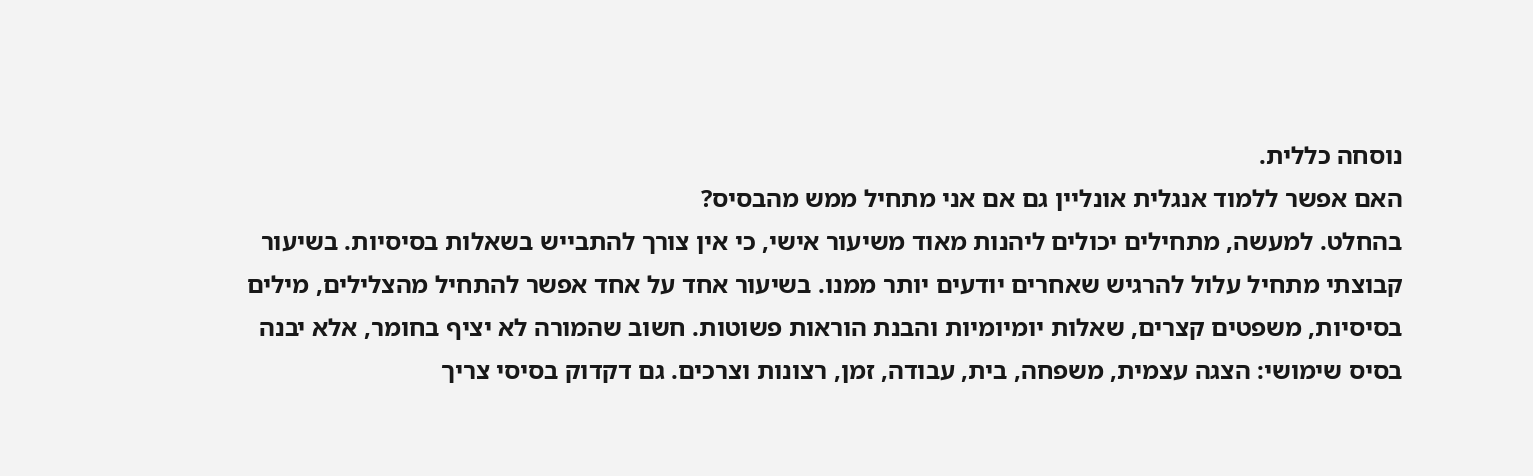נוסחה כללית.
האם אפשר ללמוד אנגלית אונליין גם אם אני מתחיל ממש מהבסיס?
בהחלט. למעשה, מתחילים יכולים ליהנות מאוד משיעור אישי, כי אין צורך להתבייש בשאלות בסיסיות. בשיעור קבוצתי מתחיל עלול להרגיש שאחרים יודעים יותר ממנו. בשיעור אחד על אחד אפשר להתחיל מהצלילים, מילים בסיסיות, משפטים קצרים, שאלות יומיומיות והבנת הוראות פשוטות. חשוב שהמורה לא יציף בחומר, אלא יבנה בסיס שימושי: הצגה עצמית, משפחה, בית, עבודה, זמן, רצונות וצרכים. גם דקדוק בסיסי צריך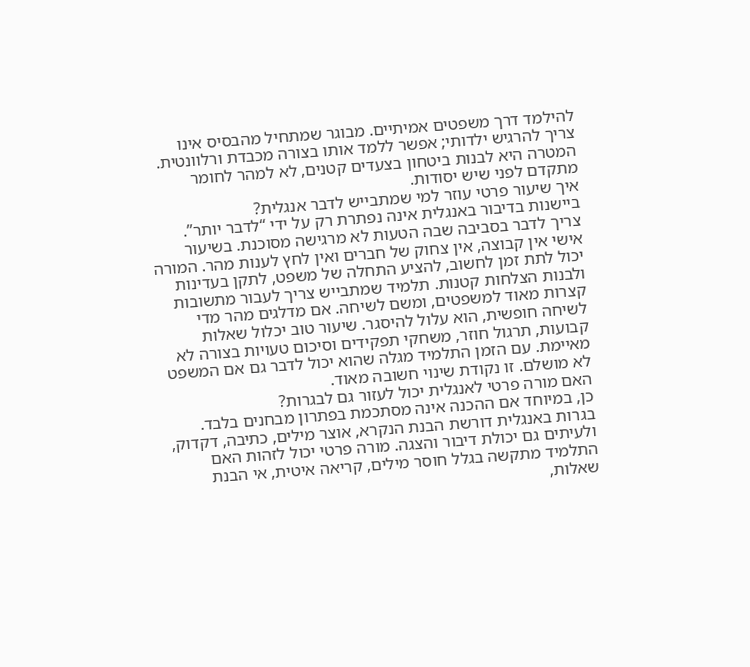להילמד דרך משפטים אמיתיים. מבוגר שמתחיל מהבסיס אינו צריך להרגיש ילדותי; אפשר ללמד אותו בצורה מכבדת ורלוונטית. המטרה היא לבנות ביטחון בצעדים קטנים, לא למהר לחומר מתקדם לפני שיש יסודות.
איך שיעור פרטי עוזר למי שמתבייש לדבר אנגלית?
ביישנות בדיבור באנגלית אינה נפתרת רק על ידי “לדבר יותר”. צריך לדבר בסביבה שבה הטעות לא מרגישה מסוכנת. בשיעור אישי אין קבוצה, אין צחוק של חברים ואין לחץ לענות מהר. המורה יכול לתת זמן לחשוב, להציע התחלה של משפט, לתקן בעדינות ולבנות הצלחות קטנות. תלמיד שמתבייש צריך לעבור מתשובות קצרות מאוד למשפטים, ומשם לשיחה. אם מדלגים מהר מדי לשיחה חופשית, הוא עלול להיסגר. שיעור טוב יכלול שאלות קבועות, תרגול חוזר, משחקי תפקידים וסיכום טעויות בצורה לא מאיימת. עם הזמן התלמיד מגלה שהוא יכול לדבר גם אם המשפט לא מושלם. זו נקודת שינוי חשובה מאוד.
האם מורה פרטי לאנגלית יכול לעזור גם לבגרות?
כן, במיוחד אם ההכנה אינה מסתכמת בפתרון מבחנים בלבד. בגרות באנגלית דורשת הבנת הנקרא, אוצר מילים, כתיבה, דקדוק, ולעיתים גם יכולת דיבור והצגה. מורה פרטי יכול לזהות האם התלמיד מתקשה בגלל חוסר מילים, קריאה איטית, אי הבנת שאלות,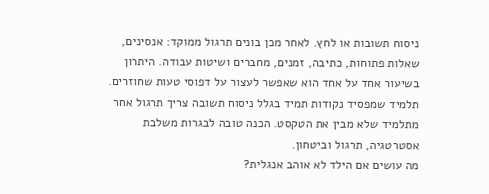ניסוח תשובות או לחץ. לאחר מכן בונים תרגול ממוקד: אנסינים, שאלות פתוחות, כתיבה, זמנים, מחברים ושיטות עבודה. היתרון בשיעור אחד על אחד הוא שאפשר לעצור על דפוסי טעות שחוזרים. תלמיד שמפסיד נקודות תמיד בגלל ניסוח תשובה צריך תרגול אחר מתלמיד שלא מבין את הטקסט. הכנה טובה לבגרות משלבת אסטרטגיה, תרגול וביטחון.
מה עושים אם הילד לא אוהב אנגלית?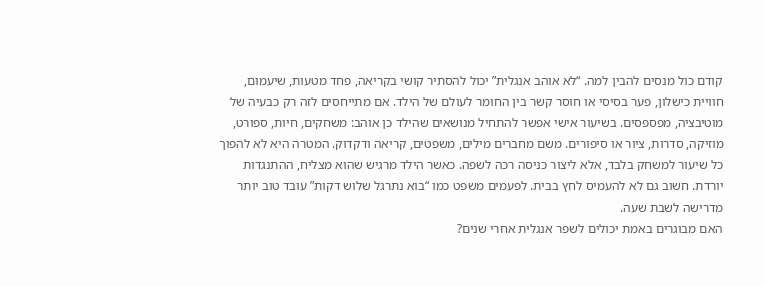קודם כול מנסים להבין למה. “לא אוהב אנגלית” יכול להסתיר קושי בקריאה, פחד מטעות, שיעמום, חוויית כישלון, פער בסיסי או חוסר קשר בין החומר לעולם של הילד. אם מתייחסים לזה רק כבעיה של מוטיבציה, מפספסים. בשיעור אישי אפשר להתחיל מנושאים שהילד כן אוהב: משחקים, חיות, ספורט, מוזיקה, סדרות, ציור או סיפורים. משם מחברים מילים, משפטים, קריאה ודקדוק. המטרה היא לא להפוך כל שיעור למשחק בלבד, אלא ליצור כניסה רכה לשפה. כאשר הילד מרגיש שהוא מצליח, ההתנגדות יורדת. חשוב גם לא להעמיס לחץ בבית. לפעמים משפט כמו “בוא נתרגל שלוש דקות” עובד טוב יותר מדרישה לשבת שעה.
האם מבוגרים באמת יכולים לשפר אנגלית אחרי שנים?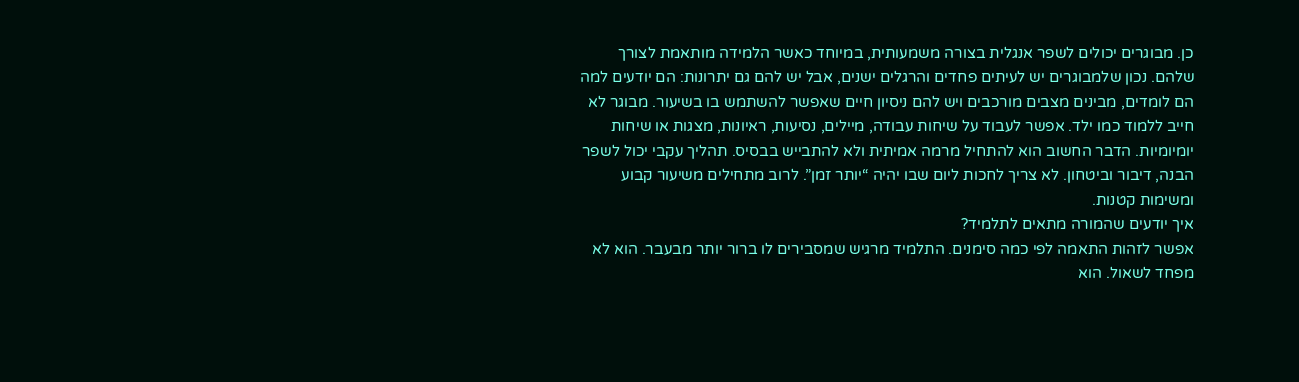כן. מבוגרים יכולים לשפר אנגלית בצורה משמעותית, במיוחד כאשר הלמידה מותאמת לצורך שלהם. נכון שלמבוגרים יש לעיתים פחדים והרגלים ישנים, אבל יש להם גם יתרונות: הם יודעים למה הם לומדים, מבינים מצבים מורכבים ויש להם ניסיון חיים שאפשר להשתמש בו בשיעור. מבוגר לא חייב ללמוד כמו ילד. אפשר לעבוד על שיחות עבודה, מיילים, נסיעות, ראיונות, מצגות או שיחות יומיומיות. הדבר החשוב הוא להתחיל מרמה אמיתית ולא להתבייש בבסיס. תהליך עקבי יכול לשפר הבנה, דיבור וביטחון. לא צריך לחכות ליום שבו יהיה “יותר זמן”. לרוב מתחילים משיעור קבוע ומשימות קטנות.
איך יודעים שהמורה מתאים לתלמיד?
אפשר לזהות התאמה לפי כמה סימנים. התלמיד מרגיש שמסבירים לו ברור יותר מבעבר. הוא לא מפחד לשאול. הוא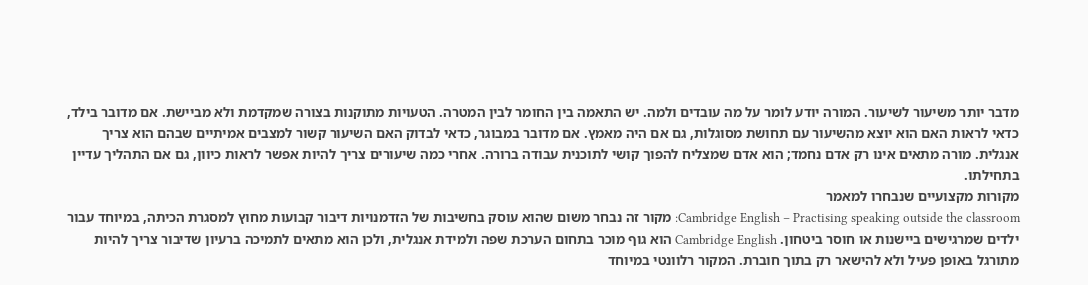מדבר יותר משיעור לשיעור. המורה יודע לומר על מה עובדים ולמה. יש התאמה בין החומר לבין המטרה. הטעויות מתוקנות בצורה שמקדמת ולא מביישת. אם מדובר בילד, כדאי לראות האם הוא יוצא מהשיעור עם תחושת מסוגלות, גם אם היה מאמץ. אם מדובר במבוגר, כדאי לבדוק האם השיעור קשור למצבים אמיתיים שבהם הוא צריך אנגלית. מורה מתאים אינו רק אדם נחמד; הוא אדם שמצליח להפוך קושי לתוכנית עבודה ברורה. אחרי כמה שיעורים צריך להיות אפשר לראות כיוון, גם אם התהליך עדיין בתחילתו.
מקורות מקצועיים שנבחרו למאמר
Cambridge English – Practising speaking outside the classroom: מקור זה נבחר משום שהוא עוסק בחשיבות של הזדמנויות דיבור קבועות מחוץ למסגרת הכיתה, במיוחד עבור ילדים שמרגישים ביישנות או חוסר ביטחון. Cambridge English הוא גוף מוכר בתחום הערכת שפה ולמידת אנגלית, ולכן הוא מתאים לתמיכה ברעיון שדיבור צריך להיות מתורגל באופן פעיל ולא להישאר רק בתוך חוברת. המקור רלוונטי במיוחד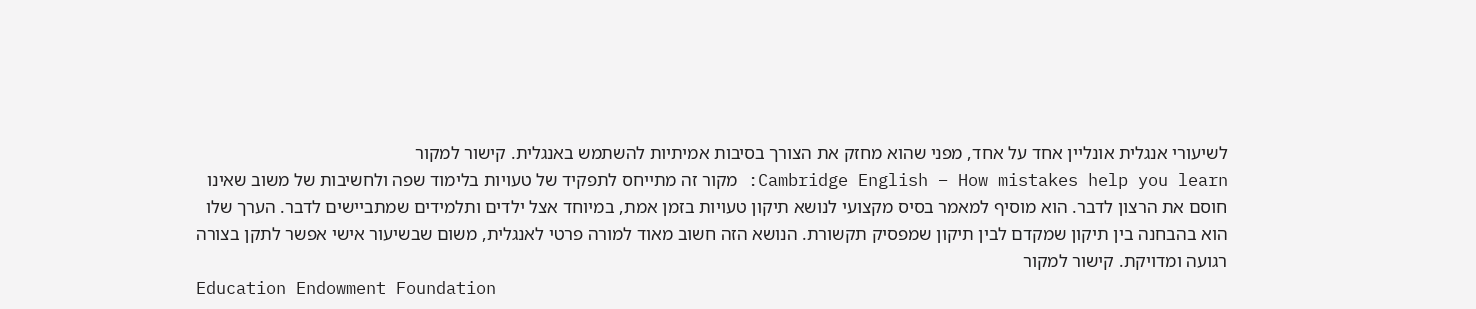לשיעורי אנגלית אונליין אחד על אחד, מפני שהוא מחזק את הצורך בסיבות אמיתיות להשתמש באנגלית. קישור למקור
Cambridge English – How mistakes help you learn: מקור זה מתייחס לתפקיד של טעויות בלימוד שפה ולחשיבות של משוב שאינו חוסם את הרצון לדבר. הוא מוסיף למאמר בסיס מקצועי לנושא תיקון טעויות בזמן אמת, במיוחד אצל ילדים ותלמידים שמתביישים לדבר. הערך שלו הוא בהבחנה בין תיקון שמקדם לבין תיקון שמפסיק תקשורת. הנושא הזה חשוב מאוד למורה פרטי לאנגלית, משום שבשיעור אישי אפשר לתקן בצורה רגועה ומדויקת. קישור למקור
Education Endowment Foundation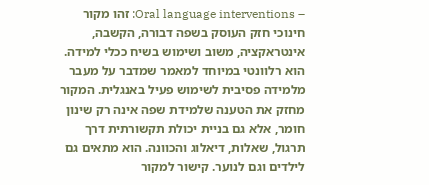– Oral language interventions: זהו מקור חינוכי חזק העוסק בשפה דבורה, הקשבה, אינטראקציה, משוב ושימוש בשיח ככלי למידה. הוא רלוונטי במיוחד למאמר שמדבר על מעבר מלמידה פסיבית לשימוש פעיל באנגלית. המקור מחזק את הטענה שלמידת שפה אינה רק שינון חומר, אלא גם בניית יכולת תקשורתית דרך תרגול, שאלות, דיאלוג והכוונה. הוא מתאים גם לילדים וגם לנוער. קישור למקור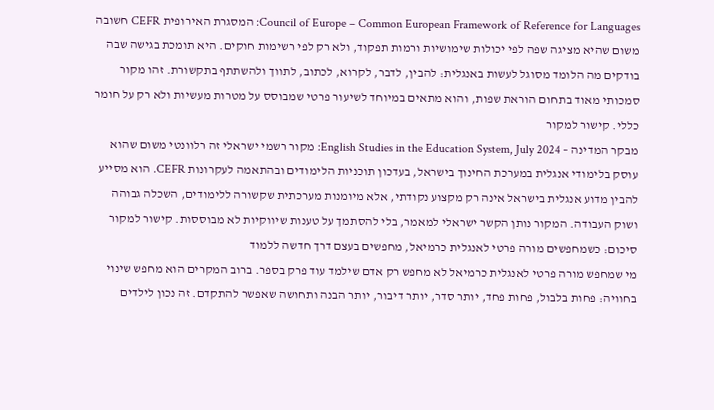Council of Europe – Common European Framework of Reference for Languages: המסגרת האירופית CEFR חשובה משום שהיא מציגה שפה לפי יכולות שימושיות ורמות תפקוד, ולא רק לפי רשימות חוקים. היא תומכת בגישה שבה בודקים מה הלומד מסוגל לעשות באנגלית: להבין, לדבר, לקרוא, לכתוב, לתווך ולהשתתף בתקשורת. זהו מקור סמכותי מאוד בתחום הוראת שפות, והוא מתאים במיוחד לשיעור פרטי שמבוסס על מטרות מעשיות ולא רק על חומר כללי. קישור למקור
מבקר המדינה – English Studies in the Education System, July 2024: מקור רשמי ישראלי זה רלוונטי משום שהוא עוסק בלימודי אנגלית במערכת החינוך בישראל, בעדכון תוכניות הלימודים ובהתאמה לעקרונות CEFR. הוא מסייע להבין מדוע אנגלית בישראל אינה רק מקצוע נקודתי, אלא מיומנות מערכתית שקשורה ללימודים, השכלה גבוהה ושוק העבודה. המקור נותן הקשר ישראלי למאמר, בלי להסתמך על טענות שיווקיות לא מבוססות. קישור למקור
סיכום: כשמחפשים מורה פרטי לאנגלית כרמיאל, מחפשים בעצם דרך חדשה ללמוד
מי שמחפש מורה פרטי לאנגלית כרמיאל לא מחפש רק אדם שילמד עוד פרק בספר. ברוב המקרים הוא מחפש שינוי בחוויה: פחות בלבול, פחות פחד, יותר סדר, יותר דיבור, יותר הבנה ותחושה שאפשר להתקדם. זה נכון לילדים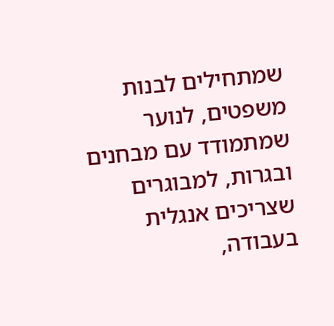שמתחילים לבנות משפטים, לנוער שמתמודד עם מבחנים ובגרות, למבוגרים שצריכים אנגלית בעבודה,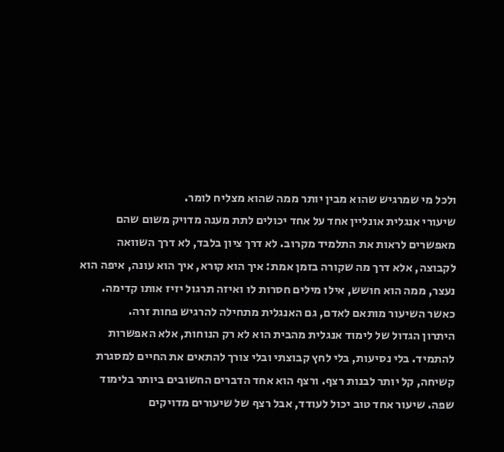ולכל מי שמרגיש שהוא מבין יותר ממה שהוא מצליח לומר.
שיעורי אנגלית אונליין אחד על אחד יכולים לתת מענה מדויק משום שהם מאפשרים לראות את התלמיד מקרוב. לא דרך ציון בלבד, לא דרך השוואה לקבוצה, אלא דרך מה שקורה בזמן אמת: איך הוא קורא, איך הוא עונה, איפה הוא נעצר, ממה הוא חושש, אילו מילים חסרות לו ואיזה תרגול יזיז אותו קדימה. כאשר השיעור מותאם לאדם, גם האנגלית מתחילה להרגיש פחות זרה.
היתרון הגדול של לימוד אנגלית מהבית הוא לא רק הנוחות, אלא האפשרות להתמיד. בלי נסיעות, בלי לחץ קבוצתי ובלי צורך להתאים את החיים למסגרת קשיחה, קל יותר לבנות רצף. ורצף הוא אחד הדברים החשובים ביותר בלימוד שפה. שיעור אחד טוב יכול לעודד, אבל רצף של שיעורים מדויקים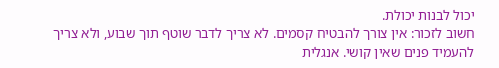יכול לבנות יכולת.
חשוב לזכור: אין צורך להבטיח קסמים. לא צריך לדבר שוטף תוך שבוע, ולא צריך להעמיד פנים שאין קושי. אנגלית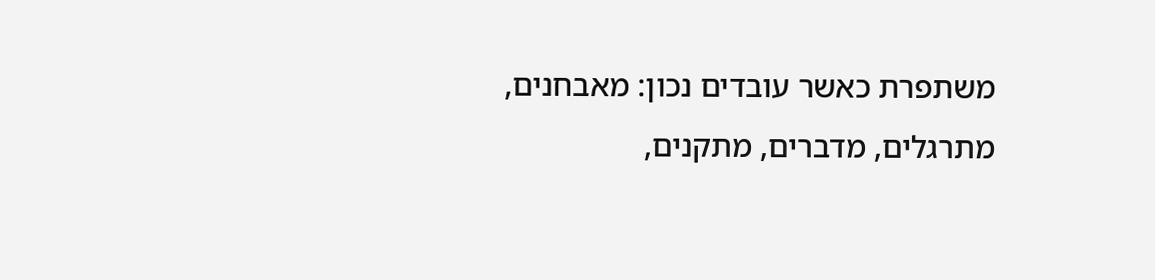משתפרת כאשר עובדים נכון: מאבחנים, מתרגלים, מדברים, מתקנים,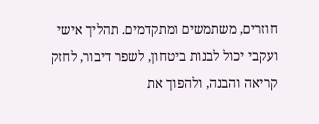חוזרים, משתמשים ומתקדמים. תהליך אישי ועקבי יכול לבנות ביטחון, לשפר דיבור, לחזק קריאה והבנה, ולהפוך את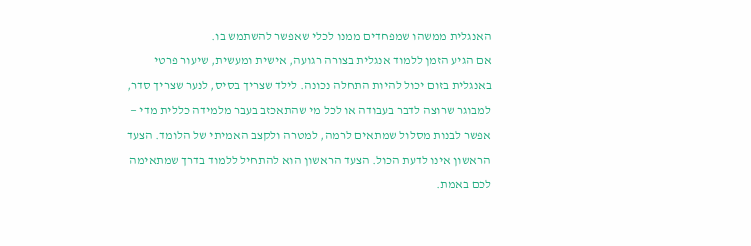האנגלית ממשהו שמפחדים ממנו לכלי שאפשר להשתמש בו.
אם הגיע הזמן ללמוד אנגלית בצורה רגועה, אישית ומעשית, שיעור פרטי באנגלית בזום יכול להיות התחלה נכונה. לילד שצריך בסיס, לנער שצריך סדר, למבוגר שרוצה לדבר בעבודה או לכל מי שהתאכזב בעבר מלמידה כללית מדי — אפשר לבנות מסלול שמתאים לרמה, למטרה ולקצב האמיתי של הלומד. הצעד הראשון אינו לדעת הכול. הצעד הראשון הוא להתחיל ללמוד בדרך שמתאימה לכם באמת.